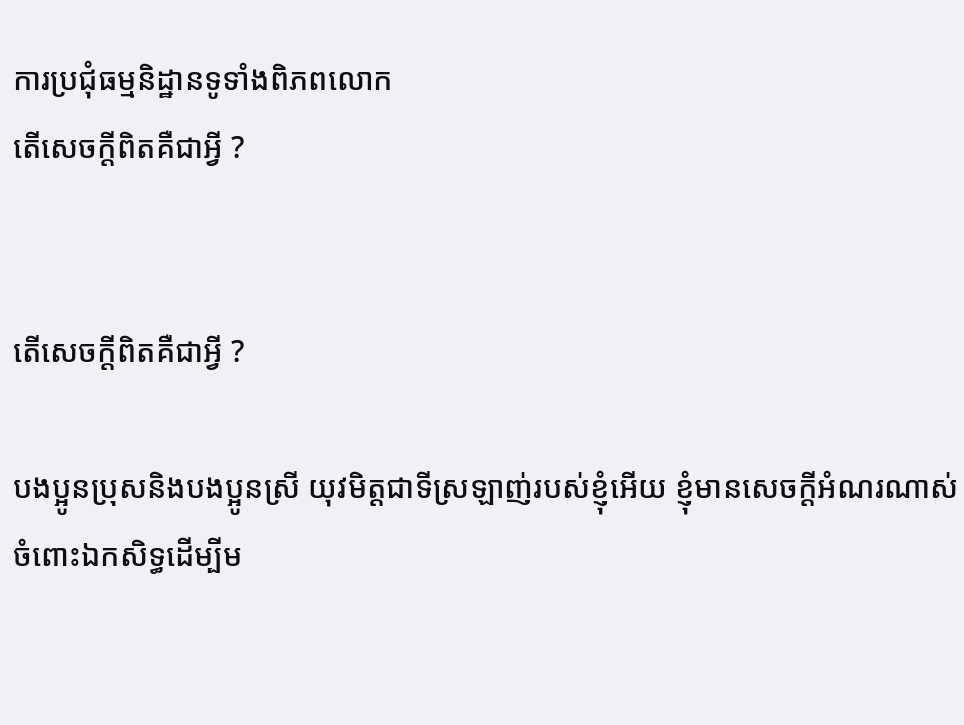ការប្រជុំធម្មនិដ្ឋានទូទាំងពិភពលោក
តើសេចក្តីពិតគឺជាអ្វី ?


តើសេចក្តីពិតគឺជាអ្វី ?

បងប្អូនប្រុសនិងបងប្អូនស្រី យុវមិត្តជាទីស្រឡាញ់របស់ខ្ញុំអើយ ខ្ញុំមានសេចក្តីអំណរណាស់ចំពោះឯកសិទ្ធដើម្បីម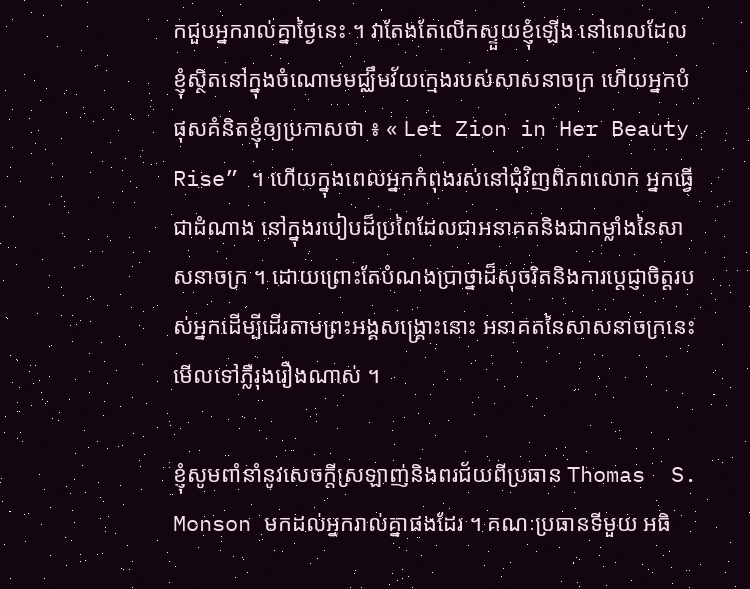កជួបអ្នករាល់គ្នាថ្ងៃនេះ ។ វាតែងតែលើកស្ទួយខ្ញុំឡើង នៅពេលដែលខ្ញុំស្ថិតនៅក្នុងចំណោមមជ្ឈឹមវ័យក្មេងរបស់សាសនាចក្រ ហើយអ្នកបំផុសគំនិតខ្ញុំឲ្យប្រកាសថា ៖ « Let Zion in Her Beauty Rise” ។ ហើយក្នុងពេលអ្នកកំពុងរស់នៅជុំវិញពិភពលោក អ្នកធ្វើជាដំណាង នៅក្នុងរបៀបដ៏ប្រពៃដែលជាអនាគតនិងជាកម្លាំងនៃសាសនាចក្រ ។ ដោយព្រោះតែបំណងប្រាថ្នាដ៏សុចរិតនិងការប្តេជ្ញាចិត្តរបស់អ្នកដើម្បីដើរតាមព្រះអង្គសង្គ្រោះនោះ អនាគតនៃសាសនាចក្រនេះមើលទៅភ្លឺរុងរឿងណាស់ ។

ខ្ញុំសូមពាំនាំនូវសេចក្តីស្រឡាញ់និងពរជ័យពីប្រធាន Thomas  S. Monson មកដល់អ្នករាល់គ្នាផងដែរ ។ គណៈប្រធានទីមួយ អធិ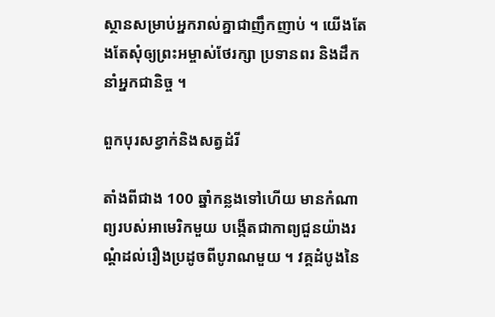ស្ថានសម្រាប់អ្នករាល់គ្នាជាញឹកញាប់ ។ យើងតែងតែសុំឲ្យព្រះអម្ចាស់ថែរក្សា ប្រទានពរ និងដឹកនាំអ្នកជានិច្ច ។

ពួកបុរសខ្វាក់និងសត្វដំរី

តាំងពីជាង 100 ឆ្នាំកន្លងទៅហើយ មានកំណាព្យរបស់អាមេរិកមួយ បង្កើតជាកាព្យជួនយ៉ាងរណ្តំដល់រឿងប្រដូចពីបូរាណមួយ ។ វគ្គដំបូងនៃ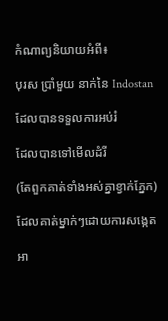កំណាព្យនិយាយអំពី៖

បុរស ប្រាំមួយ នាក់នៃ Indostan

ដែលបានទទួលការអប់រំ

ដែលបានទៅមើលដំរី

(តែពួកគាត់ទាំងអស់គ្នាខ្វាក់ភ្នែក)

ដែលគាត់ម្នាក់ៗដោយការសង្កេត

អា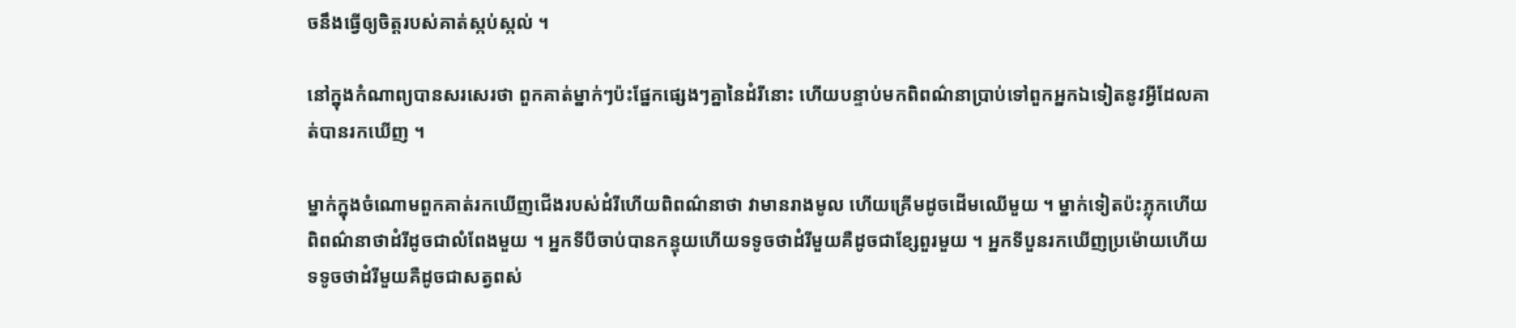ចនឹងធ្វើឲ្យចិត្តរបស់គាត់ស្កប់ស្កល់ ។

នៅក្នុងកំណាព្យបានសរសេរថា ពួកគាត់ម្នាក់ៗប៉ះផ្នែកផ្សេងៗគ្នានៃដំរីនោះ ហើយបន្ទាប់មកពិពណ៌នាប្រាប់ទៅពួកអ្នកឯទៀតនូវអ្វីដែលគាត់បានរកឃើញ ។

ម្នាក់ក្នុងចំណោមពួកគាត់រកឃើញជើងរបស់ដំរីហើយពិពណ៌នាថា វាមានរាងមូល ហើយគ្រើមដូចដើមឈើមួយ ។ ម្នាក់ទៀតប៉ះភ្លុកហើយពិពណ៌នាថាដំរីដូចជាលំពែងមួយ ។ អ្នកទីបីចាប់បានកន្ទុយហើយទទូចថាដំរីមួយគឺដូចជាខ្សែពួរមួយ ។ អ្នកទីបួនរកឃើញប្រម៉ោយហើយទទូចថាដំរីមួយគឺដូចជាសត្វពស់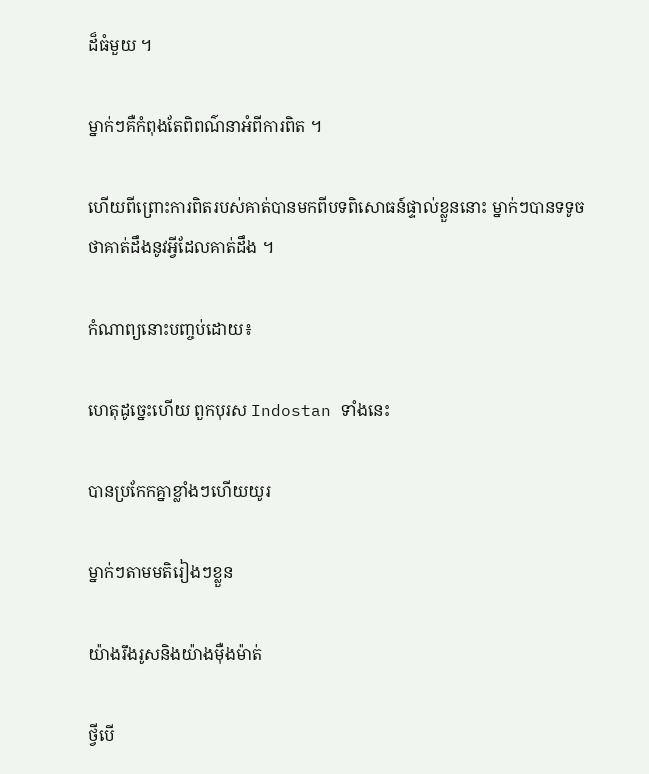ដ៏ធំមួយ ។

ម្នាក់ៗគឺកំពុងតែពិពណ៌នាអំពីការពិត ។

ហើយពីព្រោះការពិតរបស់គាត់បានមកពីបទពិសោធន៍ផ្ទាល់ខ្លួននោះ ម្នាក់ៗបានទទូចថាគាត់ដឹងនូវអ្វីដែលគាត់ដឹង ។

កំណាព្យនោះបញ្ចប់ដោយ៖

ហេតុដូច្នេះហើយ ពួកបុរស Indostan ទាំងនេះ

បានប្រកែកគ្នាខ្លាំងៗហើយយូរ

ម្នាក់ៗតាមមតិរៀងៗខ្លួន

យ៉ាងរឹងរូសនិងយ៉ាងម៉ឺងម៉ាត់

ថ្វីបើ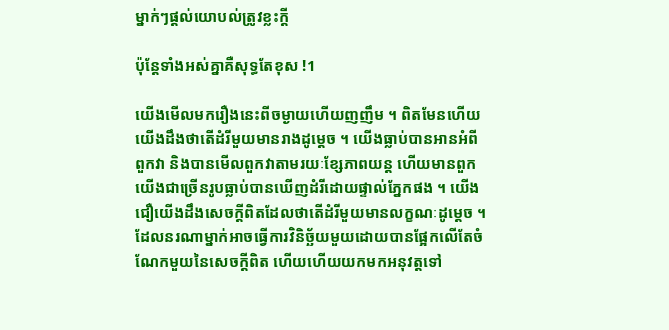ម្នាក់ៗផ្តល់យោបល់ត្រូវខ្លះក្តី

ប៉ុន្តែទាំងអស់គ្នាគឺសុទ្ធតែខុស !1

យើងមើលមករឿងនេះពីចម្ងាយហើយញញឹម ។ ពិតមែនហើយ យើងដឹងថាតើដំរីមួយមានរាងដូម្តេច ។ យើងធ្លាប់បានអានអំពីពួកវា និងបានមើលពួកវាតាមរយៈខ្សែភាពយន្ត ហើយមានពួកយើងជាច្រើនរូបធ្លាប់បានឃើញដំរីដោយផ្ទាល់ភ្នែកផង ។ យើងជឿយើងដឹងសេចក្តីពិតដែលថាតើដំរីមួយមានលក្ខណៈដូម្តេច ។ ដែលនរណាម្នាក់អាចធ្វើការវិនិច្ឆ័យមួយដោយបានផ្អែកលើតែចំណែកមួយនៃសេចក្តីពិត ហើយហើយយកមកអនុវត្តទៅ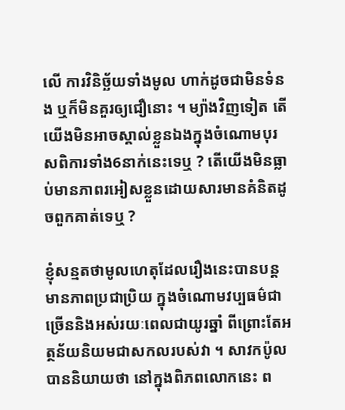លើ ការវិនិច្ឆ័យទាំងមូល ហាក់ដូចជាមិនទំនង ឬក៏មិនគួរឲ្យជឿនោះ ។ ម្យ៉ាងវិញទៀត តើយើងមិនអាចស្គាល់ខ្លួនឯងក្នុងចំណោមបុរសពិការទាំង6នាក់នេះទេឬ ? តើយើងមិនធ្លាប់មានភាពរអៀសខ្លួនដោយសារមានគំនិតដូចពួកគាត់ទេឬ ?

ខ្ញុំសន្មតថាមូលហេតុដែលរឿងនេះបានបន្តមានភាពប្រជាប្រិយ ក្នុងចំណោមវប្បធម៌ជាច្រើននិងអស់រយៈពេលជាយូរឆ្នាំ ពីព្រោះតែអត្ថន័យនិយមជាសកលរបស់វា ។ សាវកប៉ូលបាននិយាយថា នៅក្នុងពិភពលោកនេះ ព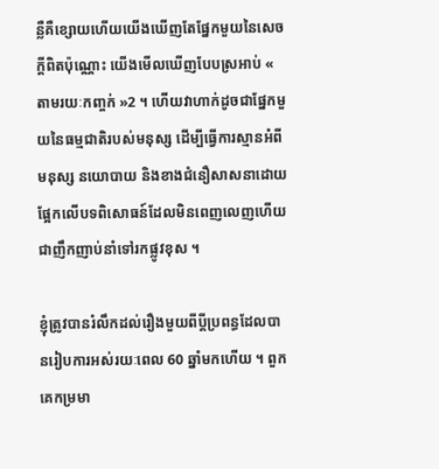ន្លឺគឺខ្សោយហើយយើងឃើញតែផ្នែកមួយនៃសេចក្តីពិតប៉ុណ្ណោះ យើងមើលឃើញបែបស្រអាប់ « តាមរយៈកញ្ចក់ »2 ។ ហើយវាហាក់ដូចជាផ្នែកមួយនៃធម្មជាតិរបស់មនុស្ស ដើម្បីធ្វើការស្មានអំពីមនុស្ស នយោបាយ និងខាងជំនឿសាសនាដោយផ្អែកលើបទពិសោធន៍ដែលមិនពេញលេញហើយជាញឹកញាប់នាំទៅរកផ្លូវខុស ។

ខ្ញុំត្រូវបានរំលឹកដល់រឿងមួយពីប្តីប្រពន្ធដែលបានរៀបការអស់រយៈពេល 60 ឆ្នាំមកហើយ ។ ពួកគេកម្រមា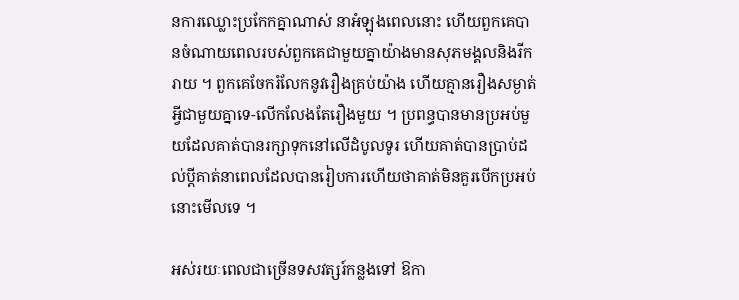នការឈ្លោះប្រកែកគ្នាណាស់ នាអំឡុងពេលនោះ ហើយពួកគេបានចំណាយពេលរបស់ពួកគេជាមួយគ្នាយ៉ាងមានសុភមង្គលនិងរីករាយ ។ ពួកគេចែករំលែកនូវរឿងគ្រប់យ៉ាង ហើយគ្មានរឿងសម្ងាត់អ្វីជាមួយគ្នាទេ-លើកលែងតែរឿងមួយ ។ ប្រពន្ធបានមានប្រអប់មួយដែលគាត់បានរក្សាទុកនៅលើដំបូលទូរ ហើយគាត់បានប្រាប់ដល់ប្តីគាត់នាពេលដែលបានរៀបការហើយថាគាត់មិនគួរបើកប្រអប់នោះមើលទេ ។

អស់រយៈពេលជាច្រើនទសវត្សរ៍កន្លងទៅ ឱកា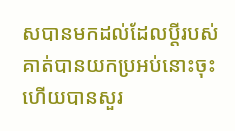សបានមកដល់ដែលប្តីរបស់គាត់បានយកប្រអប់នោះចុះហើយបានសួរ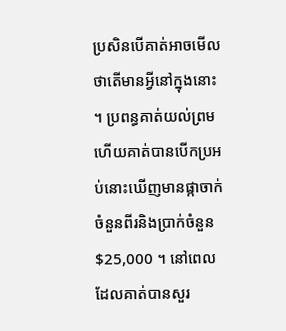ប្រសិនបើគាត់អាចមើលថាតើមានអ្វីនៅក្នុងនោះ ។ ប្រពន្ធគាត់យល់ព្រមហើយគាត់បានបើកប្រអប់នោះឃើញមានផ្កាចាក់ចំនួនពីរនិងប្រាក់ចំនួន $25,000 ។ នៅពេលដែលគាត់បានសួរ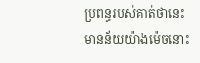ប្រពន្ធរបស់គាត់ថានេះមានន័យយ៉ាងម៉េចនោះ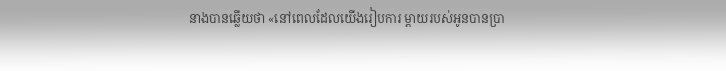នាងបានឆ្លើយថា «នៅពេលដែលយើងរៀបការ ម្តាយរបស់អូនបានប្រា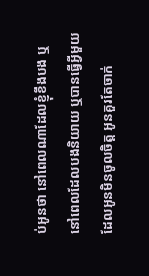ប់អូនថា នៅពេលណាដែលខ្ញុំខឹងបង ឬនៅពេលដែលបងនិយាយ ឬបានធ្វើអ្វីមួយដែលអូនមិនចូលចិត្ត អូនគួរតែចាក់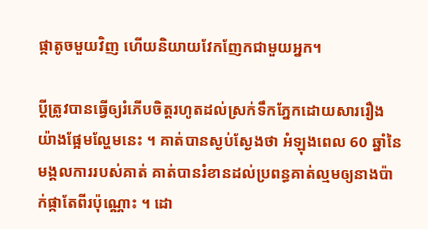ផ្កាតូចមួយវិញ ហើយនិយាយវែកញែកជាមួយអ្នក។

ប្តីត្រូវបានធ្វើឲ្យរំភើបចិត្តរហូតដល់ស្រក់ទឹកភ្នែកដោយសាររឿងយ៉ាងផ្អែមល្ហែមនេះ ។ គាត់បានស្ងប់ស្ងែងថា អំឡុងពេល 60 ឆ្នាំនៃមង្គលការរបស់គាត់ គាត់បានរំខានដល់ប្រពន្ធគាត់ល្មមឲ្យនាងប៉ាក់ផ្កាតែពីរប៉ុណ្ណោះ ។ ដោ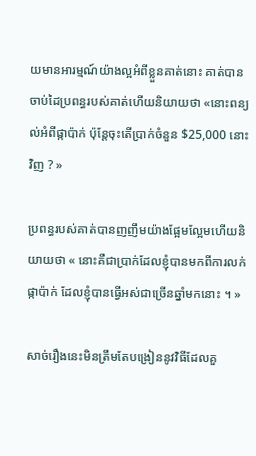យមានអារម្មណ៍យ៉ាងល្អអំពីខ្លួនគាត់នោះ គាត់បានចាប់ដៃប្រពន្ធរបស់គាត់ហើយនិយាយថា «នោះពន្យល់អំពីផ្កាប៉ាក់ ប៉ុន្តែចុះតើប្រាក់ចំនួន $25,000 នោះវិញ ? »

ប្រពន្ធរបស់គាត់បានញញឹមយ៉ាងផ្អែមល្អែមហើយនិយាយថា « នោះគឺជាប្រាក់ដែលខ្ញុំបានមកពីការលក់ផ្កាប៉ាក់ ដែលខ្ញុំបានធ្វើអស់ជាច្រើនឆ្នាំមកនោះ ។ »

សាច់រឿងនេះមិនត្រឹមតែបង្រៀននូវវិធីដែលគួ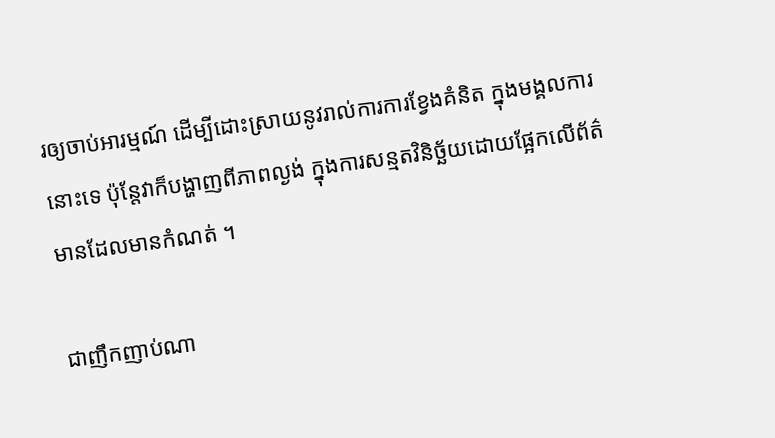រឲ្យចាប់អារម្មណ៍ ដើម្បីដោះស្រាយនូវរាល់ការការខ្វែងគំនិត ក្នុងមង្គលការនោះទេ ប៉ុន្តែវាក៏បង្ហាញពីភាពល្ងង់ ក្នុងការសន្មតវិនិច្ឆ័យដោយផ្អែកលើព័ត៌មានដែលមានកំណត់ ។

ជាញឹកញាប់ណា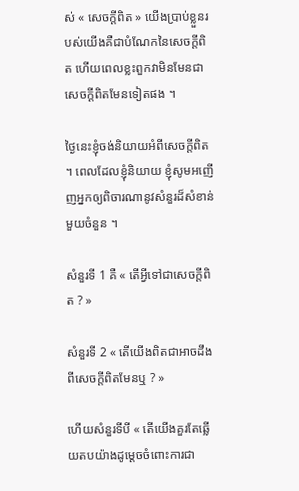ស់ « សេចក្តីពិត » យើងប្រាប់ខ្លួនរបស់យើងគឺជាបំណែកនៃសេចក្តីពិត ហើយពេលខ្លះពួកវាមិនមែនជាសេចក្តីពិតមែនទៀតផង ។

ថ្ងៃនេះខ្ញុំចង់និយាយអំពីសេចក្តីពិត ។ ពេលដែលខ្ញុំនិយាយ ខ្ញុំសូមអញើញអ្នកឲ្យពិចារណានូវសំនួរដ៏សំខាន់មួយចំនួន ។

សំនួរទី 1 គឺ « តើអ្វីទៅជាសេចក្តីពិត ? »

សំនួរទី 2 « តើយើងពិតជាអាចដឹងពីសេចក្តីពិតមែនឬ ? »

ហើយសំនួរទីបី « តើយើងគួរតែឆ្លើយតបយ៉ាងដូម្តេចចំពោះការជា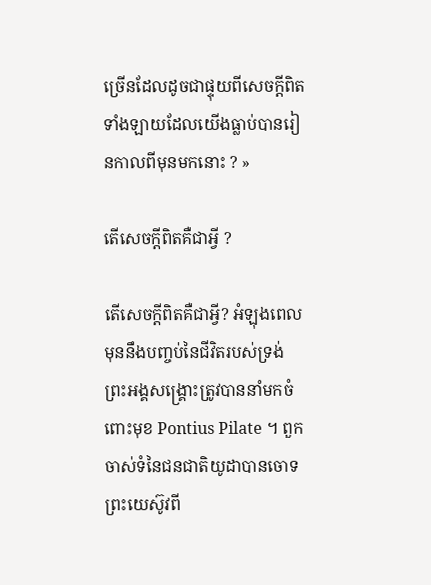ច្រើនដែលដូចជាផ្ទុយពីសេចក្តីពិតទាំងឡាយដែលយើងធ្លាប់បានរៀនកាលពីមុនមកនោះ ? »

តើសេចក្តីពិតគឺជាអ្វី ?

តើសេចក្តីពិតគឺជាអ្វី? អំឡុងពេលមុននឹងបញ្ចប់នៃជីវិតរបស់ទ្រង់ ព្រះអង្គសង្គ្រោះត្រូវបាននាំមកចំពោះមុខ Pontius Pilate ។ ពួកចាស់ទំនៃជនជាតិយូដាបានចោទព្រះយេស៊ូវពី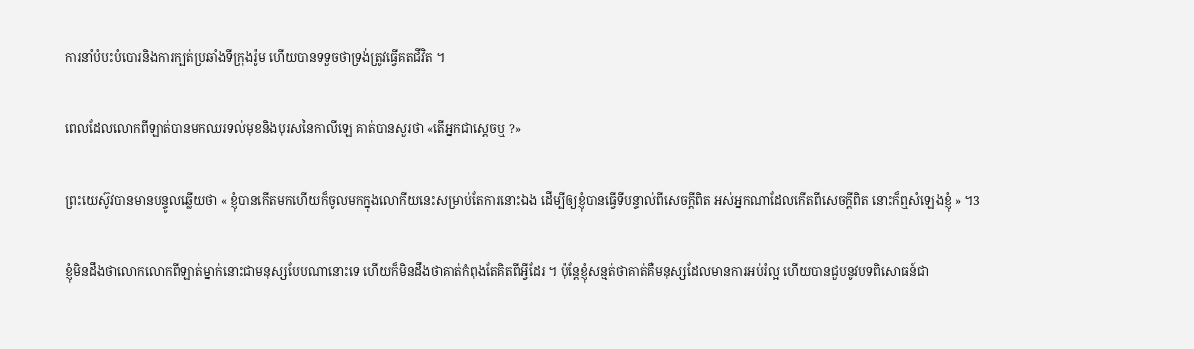ការនាំបំបះបំបោរនិងការក្បត់ប្រឆាំងទីក្រុងរ៉ូម ហើយបានទទួចថាទ្រង់ត្រូវធ្វើគតជីវិត ។

ពេលដែលលោកពីឡាត់បានមកឈរទល់មុខនិងបុរសនៃកាលីឡេ គាត់បានសួរថា «តើអ្នកជាស្តេចឬ ?»

ព្រះយេស៊ូវបានមានបន្ទូលឆ្លើយថា « ខ្ញុំបានកើតមកហើយក៏ចូលមកក្នុងលោកីយនេះសម្រាប់តែការនោះឯង ដើម្បីឲ្យខ្ញុំបានធ្វើទីបន្ទាល់ពីសេចក្តីពិត អស់អ្នកណាដែលកើតពីសេចក្តីពិត នោះក៏ឮសំឡេងខ្ញុំ » ។3

ខ្ញុំមិនដឹងថាលោកលោកពីឡាត់ម្នាក់នោះជាមនុស្សបែបណានោះទេ ហើយក៏មិនដឹងថាគាត់កំពុងតែគិតពីអ្វីដែរ ។ ប៉ុន្តែខ្ញុំសន្មត់ថាគាត់គឺមនុស្សដែលមានការអប់រំល្អ ហើយបានជួបនូវបទពិសោធន៍ជា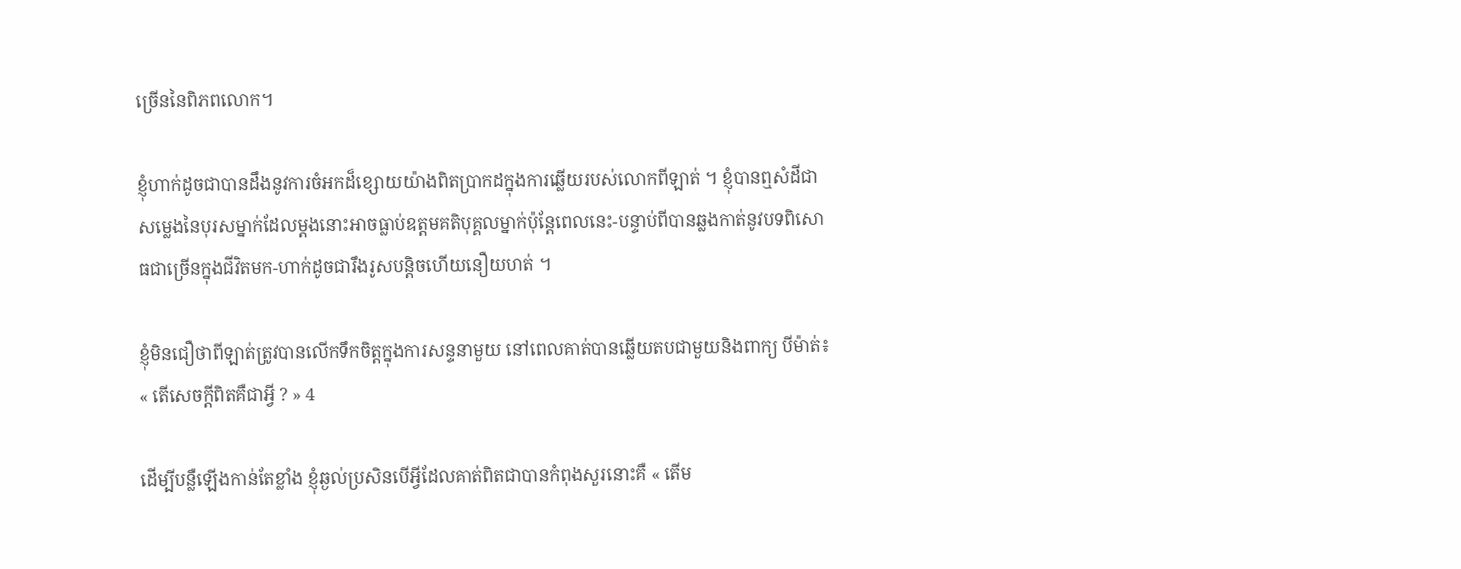ច្រើននៃពិភពលោក។

ខ្ញុំហាក់ដូចជាបានដឹងនូវការចំអកដ៏ខ្សោយយ៉ាងពិតប្រាកដក្នុងការឆ្លើយរបស់លោកពីឡាត់ ។ ខ្ញុំបានឮសំដីជាសម្លេងនៃបុរសម្នាក់ដែលម្តងនោះអាចធ្លាប់ឧត្តមគតិបុគ្គលម្នាក់ប៉ុន្តែពេលនេះ-បន្ទាប់ពីបានឆ្លងកាត់នូវបទពិសោធជាច្រើនក្នុងជីវិតមក-ហាក់ដូចជារឹងរូសបន្តិចហើយនឿយហត់ ។

ខ្ញុំមិនជឿថាពីឡាត់ត្រូវបានលើកទឹកចិត្តក្នុងការសន្ទនាមួយ នៅពេលគាត់បានឆ្លើយតបជាមួយនិងពាក្យ បីម៉ាត់៖ « តើសេចក្តីពិតគឺជាអ្វី ? » 4

ដើម្បីបន្លឺឡើងកាន់តែខ្លាំង ខ្ញុំឆ្ងល់ប្រសិនបើអ្វីដែលគាត់ពិតជាបានកំពុងសួរនោះគឺ « តើម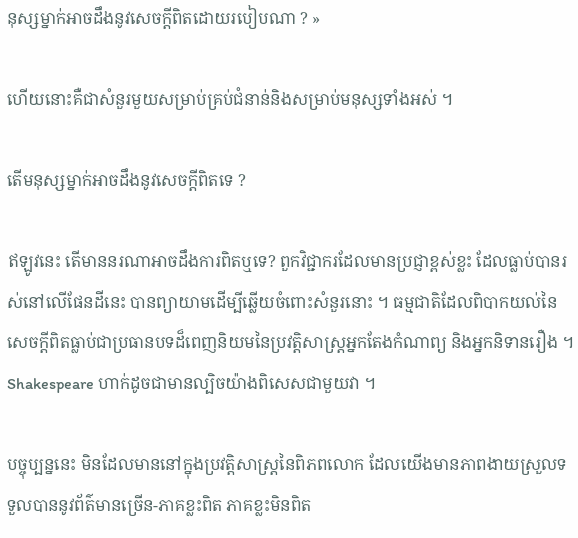នុស្សម្នាក់អាចដឹងនូវសេចក្តីពិតដោយរបៀបណា ? »

ហើយនោះគឺជាសំនួរមួយសម្រាប់គ្រប់ជំនាន់និងសម្រាប់មនុស្សទាំងអស់ ។

តើមនុស្សម្នាក់អាចដឹងនូវសេចក្តីពិតទេ ?

ឥឡូវនេះ តើមាននរណាអាចដឹងការពិតឬទេ? ពួកវិជ្ជាករដែលមានប្រជ្ញាខ្ពស់ខ្លះ ដែលធ្លាប់បានរស់នៅលើផែនដីនេះ បានព្យាយាមដើម្បីឆ្លើយចំពោះសំនួរនោះ ។ ធម្មជាតិដែលពិបាកយល់នៃសេចក្តីពិតធ្លាប់ជាប្រធានបទដ៏ពេញនិយមនៃប្រវត្តិសាស្ត្រអ្នកតែងកំណាព្យ និងអ្នកនិទានរឿង ។ Shakespeare ហាក់ដូចជាមានល្បិចយ៉ាងពិសេសជាមួយវា ។

បច្ចុប្បន្ននេះ មិនដែលមាននៅក្នុងប្រវត្តិសាស្រ្តនៃពិភពលោក ដែលយើងមានភាពងាយស្រួលទទួលបាននូវព័ត៌មានច្រើន-ភាគខ្លះពិត ភាគខ្លះមិនពិត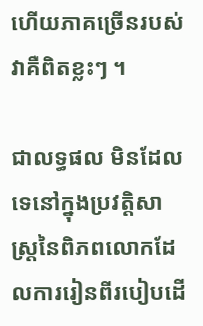ហើយភាគច្រើនរបស់វាគឺពិតខ្លះៗ ។

ជាលទ្ធផល មិនដែលទេនៅក្នុងប្រវត្តិសាស្ត្រនៃពិភពលោកដែលការរៀនពីរបៀបដើ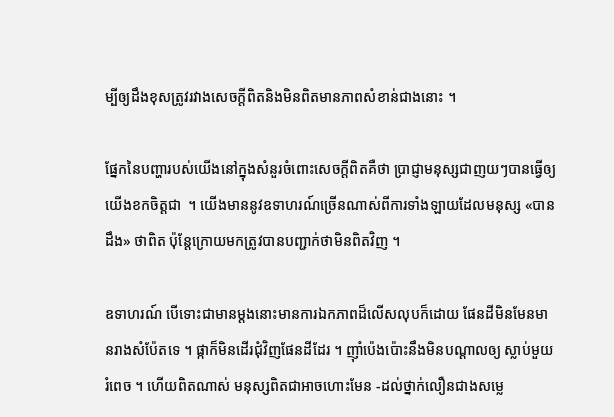ម្បីឲ្យដឹងខុសត្រូវរវាងសេចក្តីពិតនិងមិនពិតមានភាពសំខាន់ជាងនោះ ។

ផ្នែកនៃបញ្ហារបស់យើងនៅក្នុងសំនួរចំពោះសេចក្តីពិតគឺថា ប្រាជ្ញាមនុស្សជាញយៗបានធ្វើឲ្យយើងខកចិត្តជា  ។ យើងមាននូវឧទាហរណ៍ច្រើនណាស់ពីការទាំងឡាយដែលមនុស្ស «បានដឹង» ថាពិត ប៉ុន្តែក្រោយមកត្រូវបានបញ្ជាក់ថាមិនពិតវិញ ។

ឧទាហរណ៍ បើទោះជាមានម្តងនោះមានការឯកភាពដ៏លើសលុបក៏ដោយ ផែនដីមិនមែនមានរាងសំប៉ែតទេ ។ ផ្កាក៏មិនដើរជុំវិញផែនដីដែរ ។ ញ៉ាំប៉េងប៉ោះនឹងមិនបណ្តាលឲ្យ ស្លាប់មួយរំពេច ។ ហើយពិតណាស់ មនុស្សពិតជាអាចហោះមែន -ដល់ថ្នាក់លឿនជាងសម្លេ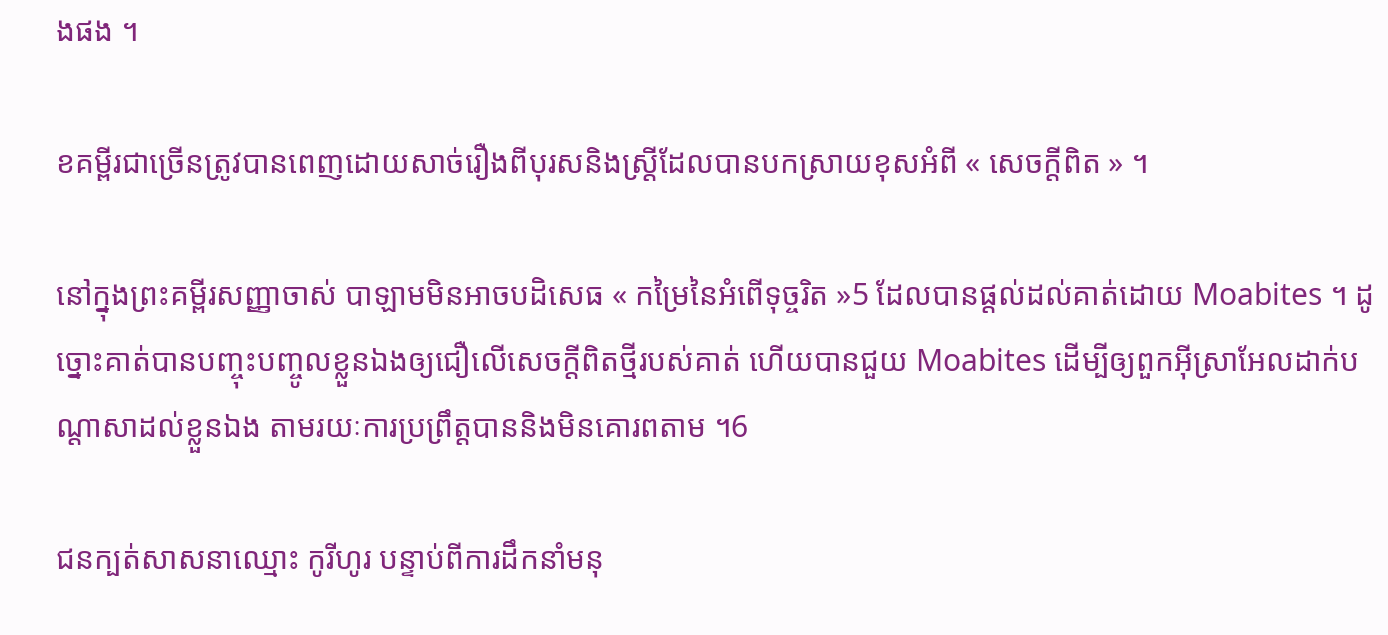ងផង ។

ខគម្ពីរជាច្រើនត្រូវបានពេញដោយសាច់រឿងពីបុរសនិងស្រ្តីដែលបានបកស្រាយខុសអំពី « សេចក្តីពិត » ។

នៅក្នុងព្រះគម្ពីរសញ្ញាចាស់ បាឡាមមិនអាចបដិសេធ « កម្រៃនៃអំពើទុច្ចរិត »5 ដែលបានផ្តល់ដល់គាត់ដោយ Moabites ។ ដូច្នោះគាត់បានបញ្ចុះបញ្ចូលខ្លួនឯងឲ្យជឿលើសេចក្តីពិតថ្មីរបស់គាត់ ហើយបានជួយ Moabites ដើម្បីឲ្យពួកអ៊ីស្រាអែលដាក់បណ្តាសាដល់ខ្លួនឯង តាមរយៈការប្រព្រឹត្តបាននិងមិនគោរពតាម ។6

ជនក្បត់សាសនាឈ្មោះ កូរីហូរ បន្ទាប់ពីការដឹកនាំមនុ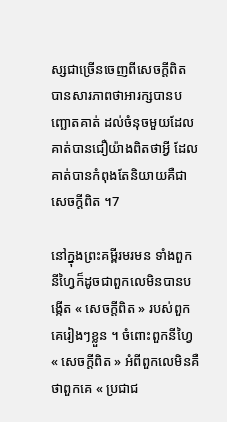ស្សជាច្រើនចេញពីសេចក្តីពិត បានសារភាពថាអារក្សបានបញ្ឆោតគាត់ ដល់ចំនុចមួយដែលគាត់បានជឿយ៉ាងពិតថាអ្វី ដែលគាត់បានកំពុងតែនិយាយគឺជាសេចក្តីពិត ។7

នៅក្នុងព្រះគម្ពីរមរមន ទាំងពួកនីហ្វៃក៏ដូចជាពួកលេមិនបានបង្កើត « សេចក្តីពិត » របស់ពួកគេរៀងៗខ្លួន ។ ចំពោះពួកនីហ្វៃ « សេចក្តីពិត » អំពីពួកលេមិនគឺថាពួកគេ « ប្រជាជ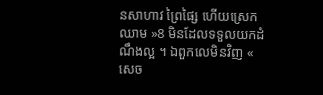នសាហាវ ព្រៃផ្សៃ ហើយស្រេកឈាម »8 មិនដែលទទួលយកដំណឹងល្អ ។ ឯពួកលេមិនវិញ « សេច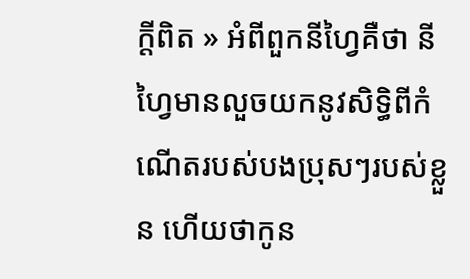ក្តីពិត » អំពីពួកនីហ្វៃគឺថា នីហ្វៃមានលួចយកនូវសិទ្ធិពីកំណើតរបស់បងប្រុសៗរបស់ខ្លួន ហើយថាកូន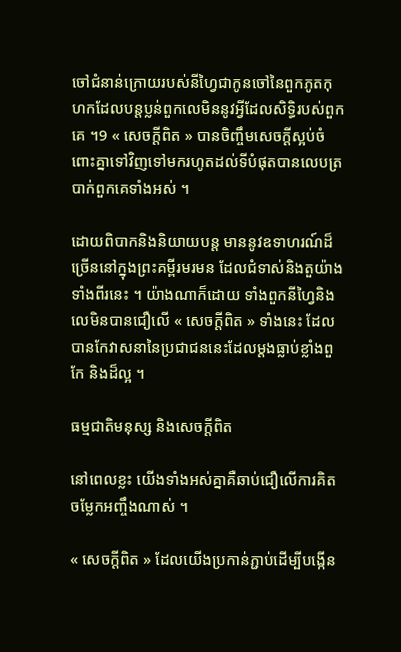ចៅជំនាន់ក្រោយរបស់នីហ្វៃជាកូនចៅនៃពួកភូតកុហកដែលបន្តប្លន់ពួកលេមិននូវអ្វីដែលសិទ្ធិរបស់ពួកគេ ។9 « សេចក្តីពិត » បានចិញ្ចឹមសេចក្តីស្អប់ចំពោះគ្នាទៅវិញទៅមករហូតដល់ទីបំផុតបានលេបត្របាក់ពួកគេទាំងអស់ ។

ដោយពិបាកនិងនិយាយបន្ត មាននូវឧទាហរណ៍ដ៏ច្រើននៅក្នុងព្រះគម្ពីរមរមន ដែលជំទាស់និងតួយ៉ាងទាំងពីរនេះ ។ យ៉ាងណាក៏ដោយ ទាំងពួកនីហ្វៃនិងលេមិនបានជឿលើ « សេចក្តីពិត » ទាំងនេះ ដែលបានកែវាសនានៃប្រជាជននេះដែលម្តងធ្លាប់ខ្លាំងពួកែ និងដ៏ល្អ ។

ធម្មជាតិមនុស្ស និងសេចក្តីពិត

នៅពេលខ្លះ យើងទាំងអស់គ្នាគឺឆាប់ជឿលើការគិតចម្លែកអញ្ចឹងណាស់ ។

« សេចក្តីពិត » ដែលយើងប្រកាន់ភ្ជាប់ដើម្បីបង្កើន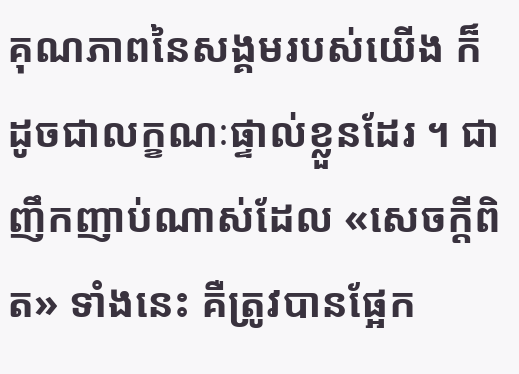គុណភាពនៃសង្គមរបស់យើង ក៏ដូចជាលក្ខណៈផ្ទាល់ខ្លួនដែរ ។ ជាញឹកញាប់ណាស់ដែល «សេចក្តីពិត» ទាំងនេះ គឺត្រូវបានផ្អែក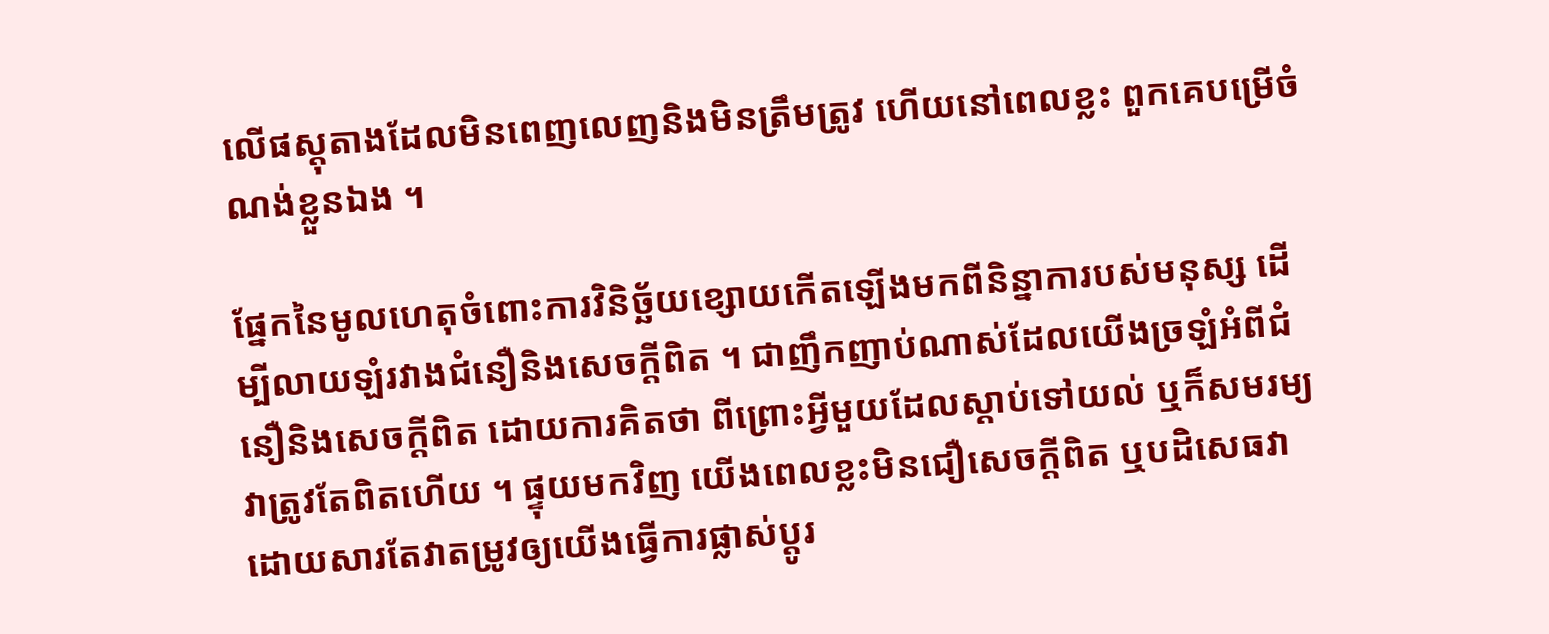លើផស្តុតាងដែលមិនពេញលេញនិងមិនត្រឹមត្រូវ ហើយនៅពេលខ្លះ ពួកគេបម្រើចំណង់ខ្លួនឯង ។

ផ្នែកនៃមូលហេតុចំពោះការវិនិច្ឆ័យខ្សោយកើតឡើងមកពីនិន្នាការបស់មនុស្ស ដើម្បីលាយឡំរវាងជំនឿនិងសេចក្តីពិត ។ ជាញឹកញាប់ណាស់ដែលយើងច្រឡំអំពីជំនឿនិងសេចក្តីពិត ដោយការគិតថា ពីព្រោះអ្វីមួយដែលស្តាប់ទៅយល់ ឬក៏សមរម្យ វាត្រូវតែពិតហើយ ។ ផ្ទុយមកវិញ យើងពេលខ្លះមិនជឿសេចក្តីពិត ឬបដិសេធវាដោយសារតែវាតម្រូវឲ្យយើងធ្វើការផ្លាស់ប្តូរ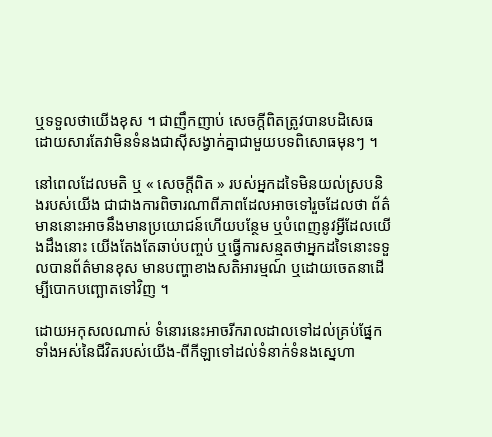ឬទទួលថាយើងខុស ។ ជាញឹកញាប់ សេចក្តីពិតត្រូវបានបដិសេធដោយសារតែវាមិនទំនងជាស៊ីសង្វាក់គ្នាជាមួយបទពិសោធមុនៗ ។

នៅពេលដែលមតិ ឬ « សេចក្តីពិត » របស់អ្នកដទៃមិនយល់ស្របនិងរបស់យើង ជាជាងការពិចារណាពីភាពដែលអាចទៅរួចដែលថា ព័ត៌មាននោះអាចនឹងមានប្រយោជន៍ហើយបន្ថែម ឬបំពេញនូវអ្វីដែលយើងដឹងនោះ យើងតែងតែឆាប់បញ្ចប់ ឬធ្វើការសន្មតថាអ្នកដទៃនោះទទួលបានព័ត៌មានខុស មានបញ្ហាខាងសតិអារម្មណ៍ ឬដោយចេតនាដើម្បីបោកបញ្ឆោតទៅវិញ ។

ដោយអកុសលណាស់ ទំនោរនេះអាចរីករាលដាលទៅដល់គ្រប់ផ្នែកទាំងអស់នៃជីវិតរបស់យើង-ពីកីឡាទៅដល់ទំនាក់ទំនងស្នេហា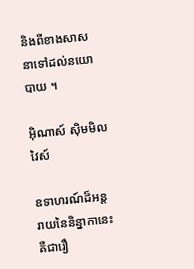និងពីខាងសាសនាទៅដល់នយោបាយ ។

អ៊ិណាស៍ ស៊ិមមិលវៃស៍

ឧទាហរណ៍ដ៏អន្តរាយនៃនិន្នាកានេះគឺជារឿ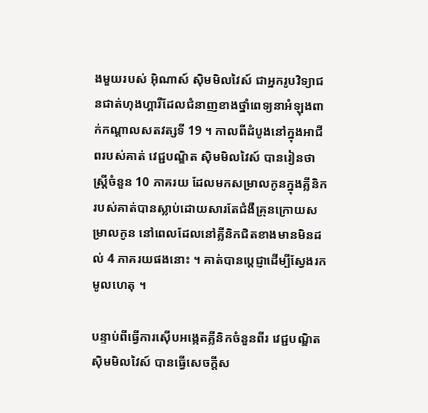ងមួយរបស់ អ៊ិណាស៍ ស៊ិមមិលវៃស៍ ជាអ្នករូបវិទ្យាជនជាត់ហុងហ្គារីដែលជំនាញខាងថ្នាំពេទ្យនាអំឡុងពាក់កណ្តាលសតវត្សទី 19 ។ កាលពីដំបូងនៅក្នុងអាជីពរបស់គាត់ វេជ្ជបណ្ឌិត ស៊ិមមិលវៃស៍ បានរៀនថាស្រ្តីចំនួន 10 ភាគរយ ដែលមកសម្រាលកូនក្នុងគ្លីនិករបស់គាត់បានស្លាប់ដោយសារតែជំងឺគ្រុនក្រោយសម្រាលកូន នៅពេលដែលនៅគ្លីនិកជិតខាងមានមិនដល់ 4 ភាគរយផងនោះ ។ គាត់បានប្តេជ្ញាដើម្បីស្វែងរកមូលហេតុ ។

បន្ទាប់ពីធ្វើការស៊ើបអង្កេតគ្លីនិកចំនួនពីរ វេជ្ជបណ្ឌិត ស៊ិមមិលវៃស៍ បានធ្វើសេចក្តីស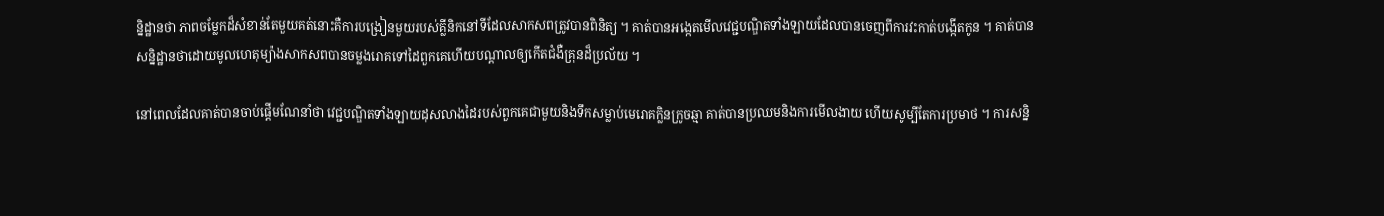ន្និដ្ឋានថា ភាពចម្លែកដ៏សំខាន់តែមួយគត់នោះគឺការបង្រៀនមួយរបស់គ្លីនិកនៅទីដែលសាកសពត្រូវបានពិនិត្យ ។ គាត់បានអង្កេតមើលវេជ្ជបណ្ឌិតទាំងឡាយដែលបានចេញពីការវះកាត់បង្កើតកូន ។ គាត់បានសន្និដ្ឋានថាដោយមូលហេតុម្យ៉ាងសាកសពបានចម្លងរោគទៅដៃពួកគេហើយបណ្តាលឲ្យកើតជំងឺគ្រុនដ៏ប្រល័យ ។

នៅពេលដែលគាត់បានចាប់ផ្តើមណែនាំថា វេជ្ជបណ្ឌិតទាំងឡាយដុសលាងដៃរបស់ពួកគេជាមួយនិងទឹកសម្លាប់មេរោគក្លិនក្រូចឆ្មា គាត់បានប្រឈមនិងការមើលងាយ ហើយសូម្បីតែការប្រមាថ ។ ការសន្និ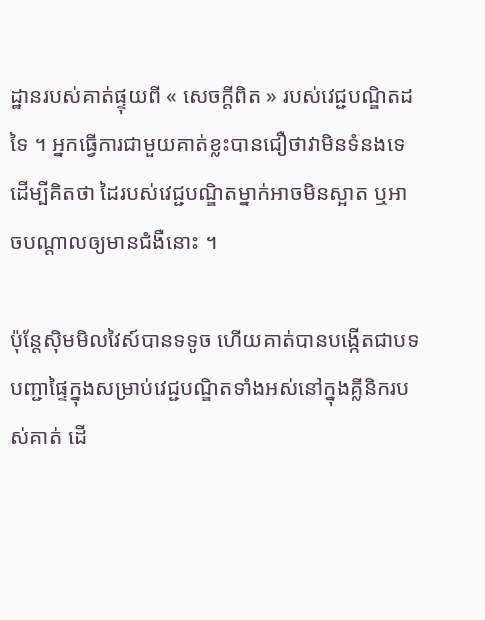ដ្ឋានរបស់គាត់ផ្ទុយពី « សេចក្តីពិត » របស់វេជ្ជបណ្ឌិតដទៃ ។ អ្នកធ្វើការជាមួយគាត់ខ្លះបានជឿថាវាមិនទំនងទេដើម្បីគិតថា ដៃរបស់វេជ្ជបណ្ឌិតម្នាក់អាចមិនស្អាត ឬអាចបណ្តាលឲ្យមានជំងឺនោះ ។

ប៉ុន្តែស៊ិមមិលវៃស៍បានទទូច ហើយគាត់បានបង្កើតជាបទបញ្ជាផ្ទៃក្នុងសម្រាប់វេជ្ជបណ្ឌិតទាំងអស់នៅក្នុងគ្លីនិករបស់គាត់ ដើ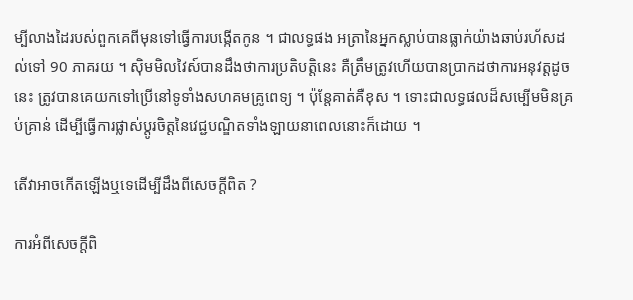ម្បីលាងដៃរបស់ពួកគេពីមុនទៅធ្វើការបង្កើតកូន ។ ជាលទ្ធផង អត្រានៃអ្នកស្លាប់បានធ្លាក់យ៉ាងឆាប់រហ័សដល់ទៅ 90 ភាគរយ ។ ស៊ិមមិលវៃស៍បានដឹងថាការប្រតិបត្តិនេះ គឺត្រឹមត្រូវហើយបានប្រាកដថាការអនុវត្តដូចនេះ ត្រូវបានគេយកទៅប្រើនៅទូទាំងសហគមគ្រូពេទ្យ ។ ប៉ុន្តែគាត់គឺខុស ។ ទោះជាលទ្ធផលដ៏សម្បើមមិនគ្រប់គ្រាន់ ដើម្បីធ្វើការផ្លាស់ប្តូរចិត្តនៃវេជ្ជបណ្ឌិតទាំងឡាយនាពេលនោះក៏ដោយ ។

តើវាអាចកើតឡើងឬទេដើម្បីដឹងពីសេចក្តីពិត ?

ការអំពីសេចក្តីពិ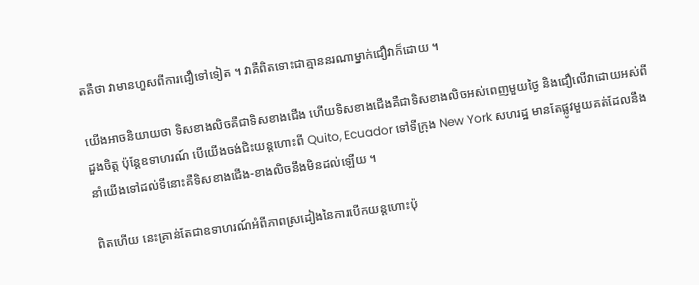តគឺថា វាមានហួសពីការជឿទៅទៀត ។ វាគឺពិតទោះជាគ្មាននរណាម្នាក់ជឿវាក៏ដោយ ។

យើងអាចនិយាយថា ទិសខាងលិចគឺជាទិសខាងជើង ហើយទិសខាងជើងគឺជាទិសខាងលិចអស់ពេញមួយថ្ងៃ និងជឿលើវាដោយអស់ពីដួងចិត្ត ប៉ុន្តែឧទាហរណ៍ បើយើងចង់ជិះយន្តហោះពី Quito, Ecuador ទៅទីក្រុង New York សហរដ្ឋ មានតែផ្លូវមួយគត់ដែលនឹងនាំយើងទៅដល់ទីនោះគឺទិសខាងជើង-ខាងលិចនឹងមិនដល់ឡើយ ។

ពិតហើយ នេះគ្រាន់តែជាឧទាហរណ៍អំពីភាពស្រដៀងនៃការបើកយន្តហោះប៉ុ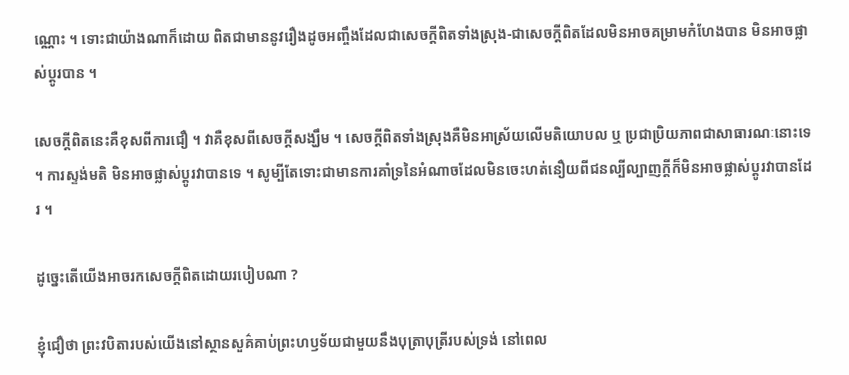ណ្ណោះ ។ ទោះជាយ៉ាងណាក៏ដោយ ពិតជាមាននូវរឿងដូចអញ្ចឹងដែលជាសេចក្តីពិតទាំងស្រុង-ជាសេចក្តីពិតដែលមិនអាចគម្រាមកំហែងបាន មិនអាចផ្លាស់ប្តូរបាន ។

សេចក្តីពិតនេះគឺខុសពីការជឿ ។ វាគឺខុសពីសេចក្តីសង្ឃឹម ។ សេចក្តីពិតទាំងស្រុងគឺមិនអាស្រ័យលើមតិយោបល ឬ ប្រជាប្រិយភាពជាសាធារណៈនោះទេ ។ ការស្ទង់មតិ មិនអាចផ្លាស់ប្តូរវាបានទេ ។ សូម្បីតែទោះជាមានការគាំទ្រនៃអំណាចដែលមិនចេះហត់នឿយពីជនល្បីល្បាញក្តីក៏មិនអាចផ្លាស់ប្តូរវាបានដែរ ។

ដូច្នេះតើយើងអាចរកសេចក្តីពិតដោយរបៀបណា ?

ខ្ញុំជឿថា ព្រះវបិតារបស់យើងនៅស្ថានសួគ៌គាប់ព្រះហឫទ័យជាមួយនឹងបុត្រាបុត្រីរបស់ទ្រង់ នៅពេល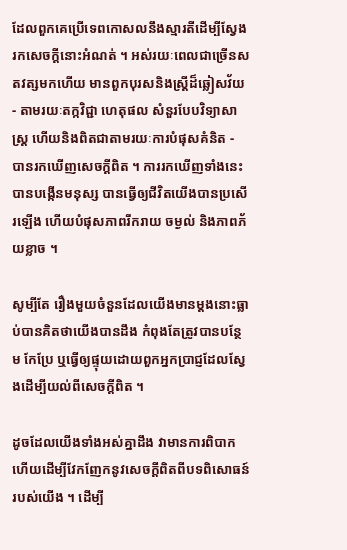ដែលពួកគេប្រើទេពកោសលនឹងស្មារតីដើម្បីស្វែងរកសេចក្តីនោះអំណត់ ។ អស់រយៈពេលជាច្រើនសតវត្សមកហើយ មានពួកបុរសនិងស្រ្តីដ៏ឆ្លៀសវ័យ - តាមរយៈតក្កវិជ្ជា ហេតុផល សំនួរបែបវិទ្យាសាស្ត្រ ហើយនិងពិតជាតាមរយៈការបំផុសគំនិត - បានរកឃើញសេចក្តីពិត ។ ការរកឃើញទាំងនេះបានបង្កើនមនុស្ស បានធ្វើឲ្យជីវិតយើងបានប្រសើរឡើង ហើយបំផុសភាពរីករាយ ចម្ងល់ និងភាពភ័យខ្លាច ។

សូម្បីតែ រឿងមួយចំនួនដែលយើងមានម្តងនោះធ្លាប់បានគិតថាយើងបានដឹង កំពុងតែត្រូវបានបន្ថែម កែប្រែ ឬធ្វើឲ្យផ្ទុយដោយពួកអ្នកប្រាជ្ញដែលស្វែងដើម្បីយល់ពីសេចក្តីពិត ។

ដូចដែលយើងទាំងអស់គ្នាដឹង វាមានការពិបាកហើយដើម្បីវែកញែកនូវសេចក្តីពិតពីបទពិសោធន៍របស់យើង ។ ដើម្បី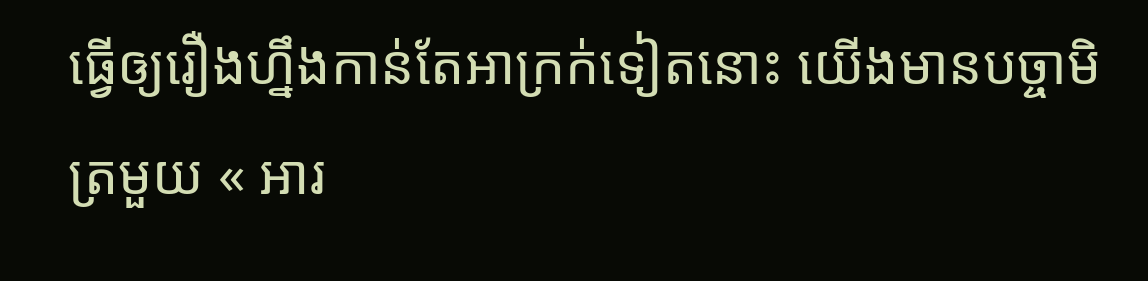ធ្វើឲ្យរឿងហ្នឹងកាន់តែអាក្រក់ទៀតនោះ យើងមានបច្ចាមិត្រមួយ « អារ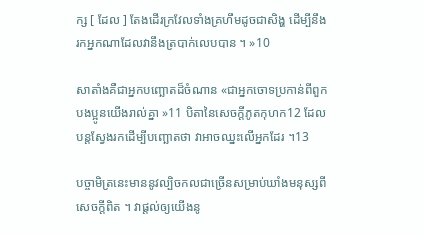ក្ស [ ដែល ] តែងដើរក្រវែលទាំងគ្រហឹមដូចជាសិង្ហ ដើម្បីនឹងរកអ្នកណាដែលវានឹងត្របាក់លេបបាន ។ »10

សាតាំងគឺជាអ្នកបញ្ឆោតដ៏ចំណាន «ជាអ្នកចោទប្រកាន់ពីពួកបងប្អូនយើងរាល់គ្នា »11 បិតានៃសេចក្តីភូតកុហក12 ដែលបន្តស្វែងរកដើម្បីបញ្ឆោតថា វាអាចឈ្នះលើអ្នកដែរ ។13

បច្ចាមិត្រនេះមាននូវល្បិចកលជាច្រើនសម្រាប់ឃាំងមនុស្សពីសេចក្តីពិត ។ វាផ្តល់ឲ្យយើងនូ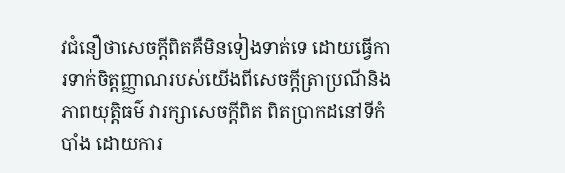វជំនឿថាសេចក្តីពិតគឺមិនទៀងទាត់ទេ ដោយធ្វើការទាក់ចិត្តញ្ញាណរបស់យើងពីសេចក្តីត្រាប្រណីនិងភាពយុត្តិធម៌ វារក្សាសេចក្តីពិត ពិតប្រាកដនៅទីកំបាំង ដោយការ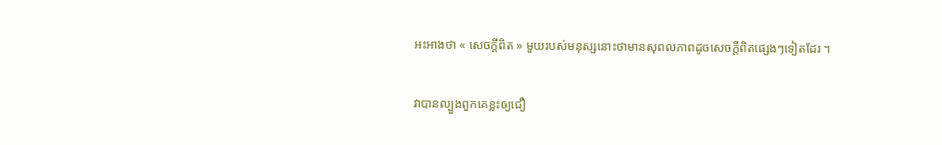អះអាងថា « សេចក្តីពិត » មួយរបស់មនុស្សនោះថាមានសុពលភាពដូចសេចក្តីពិតផ្សេងៗទៀតដែរ ។

វាបានល្បួងពួកគេខ្លះឲ្យជឿ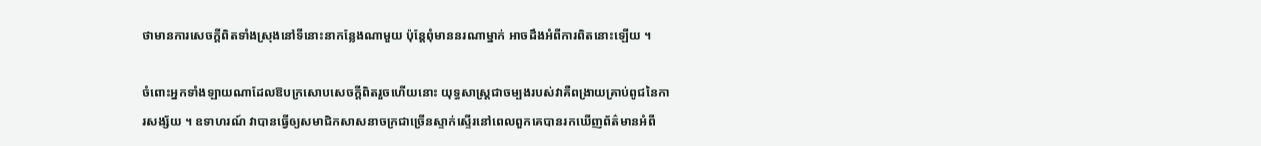ថាមានការសេចក្តីពិតទាំងស្រុងនៅទីនោះនាកន្លែងណាមួយ ប៉ុន្តែពុំមាននរណាម្នាក់ អាចដឹងអំពីការពិតនោះឡើយ ។

ចំពោះអ្នកទាំងឡាយណាដែលឱបក្រសោបសេចក្តីពិតរួចហើយនោះ យុទ្ធសាស្ត្រជាចម្បងរបស់វាគឺពង្រាយគ្រាប់ពូជនៃការសង្ស័យ ។ ឧទាហរណ៍ វាបានធ្វើឲ្យសមាជិកសាសនាចក្រជាច្រើនស្ទាក់ស្ទើរនៅពេលពួកគេបានរកឃើញព័ត៌មានអំពី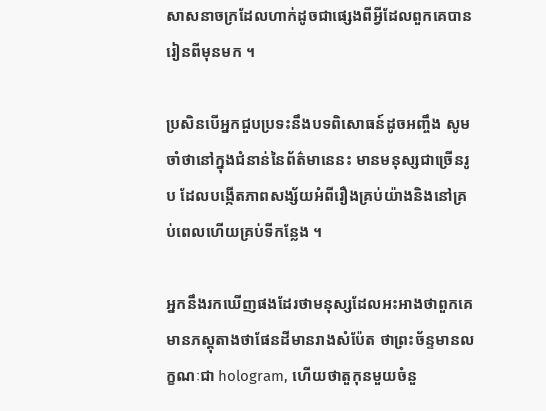សាសនាចក្រដែលហាក់ដូចជាផ្សេងពីអ្វីដែលពួកគេបានរៀនពីមុនមក ។

ប្រសិនបើអ្នកជួបប្រទះនឹងបទពិសោធន៍ដូចអញ្ចឹង សូមចាំថានៅក្នុងជំនាន់នៃព័ត៌មានេនះ មានមនុស្សជាច្រើនរូប ដែលបង្កើតភាពសង្ស័យអំពីរឿងគ្រប់យ៉ាងនិងនៅគ្រប់ពេលហើយគ្រប់ទីកន្លែង ។

អ្នកនឹងរកឃើញផងដែរថាមនុស្សដែលអះអាងថាពួកគេមានភស្តុតាងថាផែនដីមានរាងសំប៉ែត ថាព្រះច័ន្ទមានលក្ខណៈជា hologram, ហើយថាតួកុនមួយចំនួ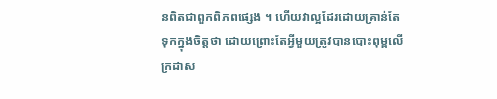នពិតជាពួកពិភពផ្សេង ។ ហើយវាល្អដែរដោយគ្រាន់តែទុកក្នុងចិត្តថា ដោយព្រោះតែអ្វីមួយត្រូវបានបោះពុម្ពលើក្រដាស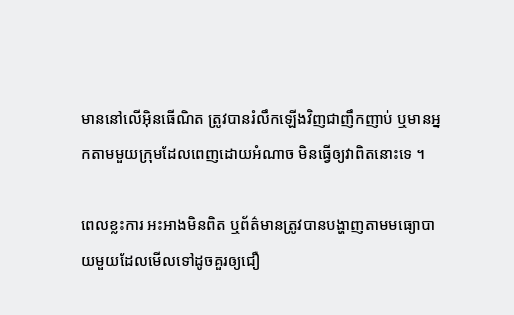មាននៅលើអ៊ិនធើណិត ត្រូវបានរំលឹកឡើងវិញជាញឹកញាប់ ឬមានអ្នកតាមមួយក្រុមដែលពេញដោយអំណាច មិនធ្វើឲ្យវាពិតនោះទេ ។

ពេលខ្លះការ អះអាងមិនពិត ឬព័ត៌មានត្រូវបានបង្ហាញតាមមធ្យោបាយមួយដែលមើលទៅដូចគួរឲ្យជឿ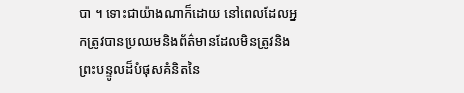បា ។ ទោះជាយ៉ាងណាក៏ដោយ នៅពេលដែលអ្នកត្រូវបានប្រឈមនិងព័ត៌មានដែលមិនត្រូវនិងព្រះបន្ទូលដ៏បំផុសគំនិតនៃ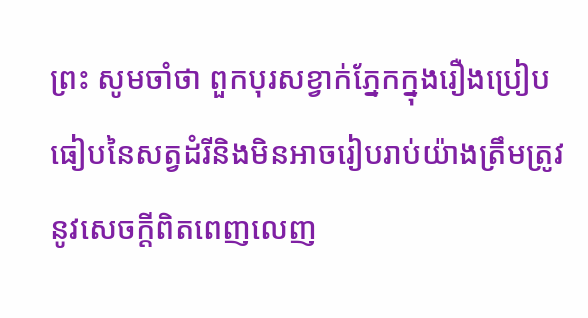ព្រះ សូមចាំថា ពួកបុរសខ្វាក់ភ្នែកក្នុងរឿងប្រៀបធៀបនៃសត្វដំរីនិងមិនអាចរៀបរាប់យ៉ាងត្រឹមត្រូវនូវសេចក្តីពិតពេញលេញ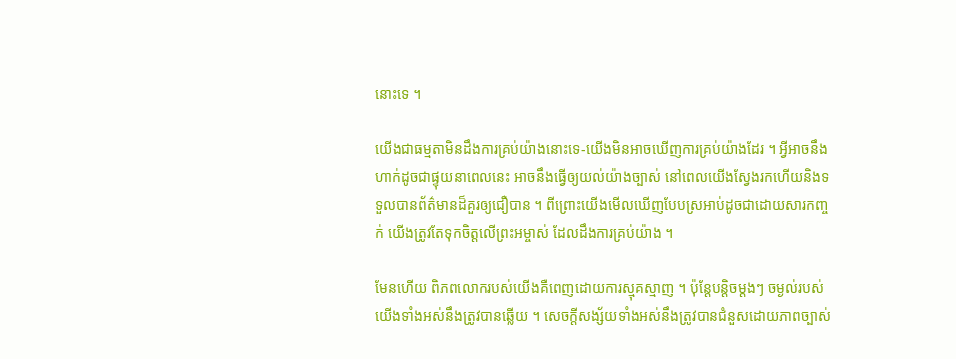នោះទេ ។

យើងជាធម្មតាមិនដឹងការគ្រប់យ៉ាងនោះទេ-យើងមិនអាចឃើញការគ្រប់យ៉ាងដែរ ។ អ្វីអាចនឹងហាក់ដូចជាផ្ទុយនាពេលនេះ អាចនឹងធ្វើឲ្យយល់យ៉ាងច្បាស់ នៅពេលយើងស្វែងរកហើយនិងទទួលបានព័ត៌មានដ៏គួរឲ្យជឿបាន ។ ពីព្រោះយើងមើលឃើញបែបស្រអាប់ដូចជាដោយសារកញ្ចក់ យើងត្រូវតែទុកចិត្តលើព្រះអម្ចាស់ ដែលដឹងការគ្រប់យ៉ាង ។

មែនហើយ ពិភពលោករបស់យើងគឺពេញដោយការស្មុគស្មាញ ។ ប៉ុន្តែបន្តិចម្តងៗ ចម្ងល់របស់យើងទាំងអស់នឹងត្រូវបានឆ្លើយ ។ សេចក្តីសង្ស័យទាំងអស់នឹងត្រូវបានជំនួសដោយភាពច្បាស់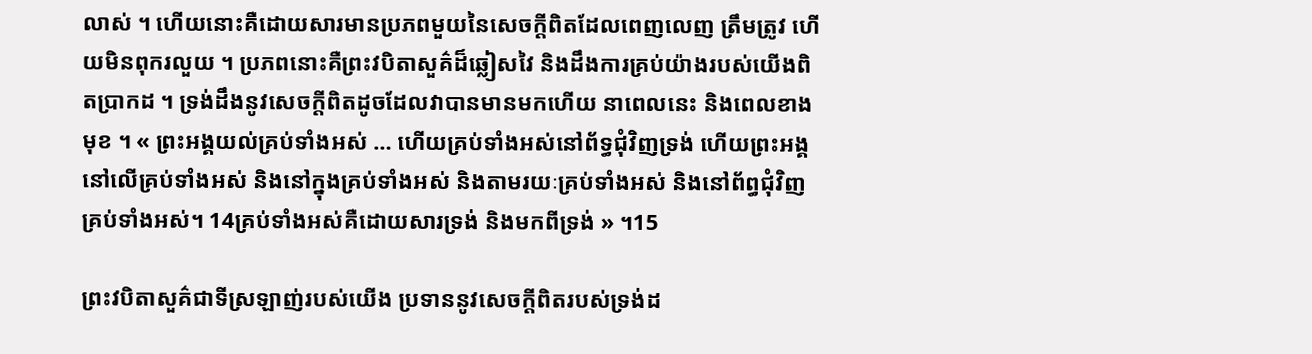លាស់ ។ ហើយនោះគឺដោយសារមានប្រភពមួយនៃសេចក្តីពិតដែលពេញលេញ ត្រឹមត្រូវ ហើយមិនពុករលួយ ។ ប្រភពនោះគឺព្រះវបិតាសួគ៌ដ៏ឆ្លៀសវៃ និងដឹងការគ្រប់យ៉ាងរបស់យើងពិតប្រាកដ ។ ទ្រង់ដឹងនូវសេចក្តីពិតដូចដែលវាបានមានមកហើយ នាពេលនេះ និងពេលខាងមុខ ។ « ព្រះអង្គយល់គ្រប់ទាំងអស់ … ហើយគ្រប់ទាំងអស់នៅព័ទ្ធជុំវិញទ្រង់ ហើយព្រះអង្គនៅលើគ្រប់ទាំងអស់ និងនៅក្នុងគ្រប់ទាំងអស់ និងតាមរយៈគ្រប់ទាំងអស់ និងនៅព័ព្ធជុំវិញគ្រប់ទាំងអស់។ 14គ្រប់ទាំងអស់គឺដោយសារទ្រង់ និងមកពីទ្រង់ » ។15

ព្រះវបិតាសួគ៌ជាទីស្រឡាញ់របស់យើង ប្រទាននូវសេចក្តីពិតរបស់ទ្រង់ដ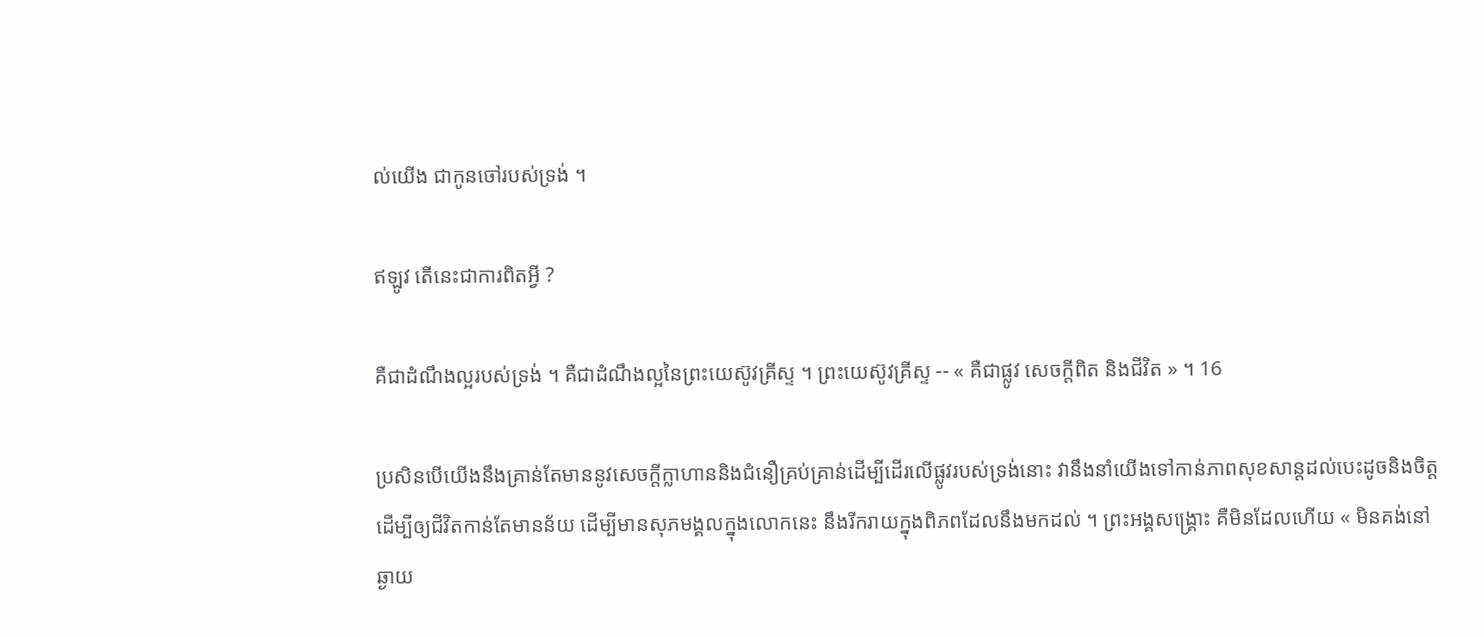ល់យើង ជាកូនចៅរបស់ទ្រង់ ។

ឥឡូវ តើនេះជាការពិតអ្វី ?

គឺជាដំណឹងល្អរបស់ទ្រង់ ។ គឺជាដំណឹងល្អនៃព្រះយេស៊ូវគ្រីស្ទ ។ ព្រះយេស៊ូវគ្រីស្ទ -- « គឺជាផ្លូវ សេចក្តីពិត និងជីវិត » ។ 16

ប្រសិនបើយើងនឹងគ្រាន់តែមាននូវសេចក្តីក្លាហាននិងជំនឿគ្រប់គ្រាន់ដើម្បីដើរលើផ្លូវរបស់ទ្រង់នោះ វានឹងនាំយើងទៅកាន់ភាពសុខសាន្តដល់បេះដូចនិងចិត្ត ដើម្បីឲ្យជីវិតកាន់តែមានន័យ ដើម្បីមានសុភមង្គលក្នុងលោកនេះ នឹងរីករាយក្នុងពិភពដែលនឹងមកដល់ ។ ព្រះអង្គសង្គ្រោះ គឺមិនដែលហើយ « មិនគង់នៅឆ្ងាយ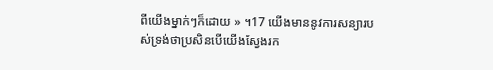ពីយើងម្នាក់ៗក៏ដោយ » ។17 យើងមាននូវការសន្យារបស់ទ្រង់ថាប្រសិនបើយើងស្វែងរក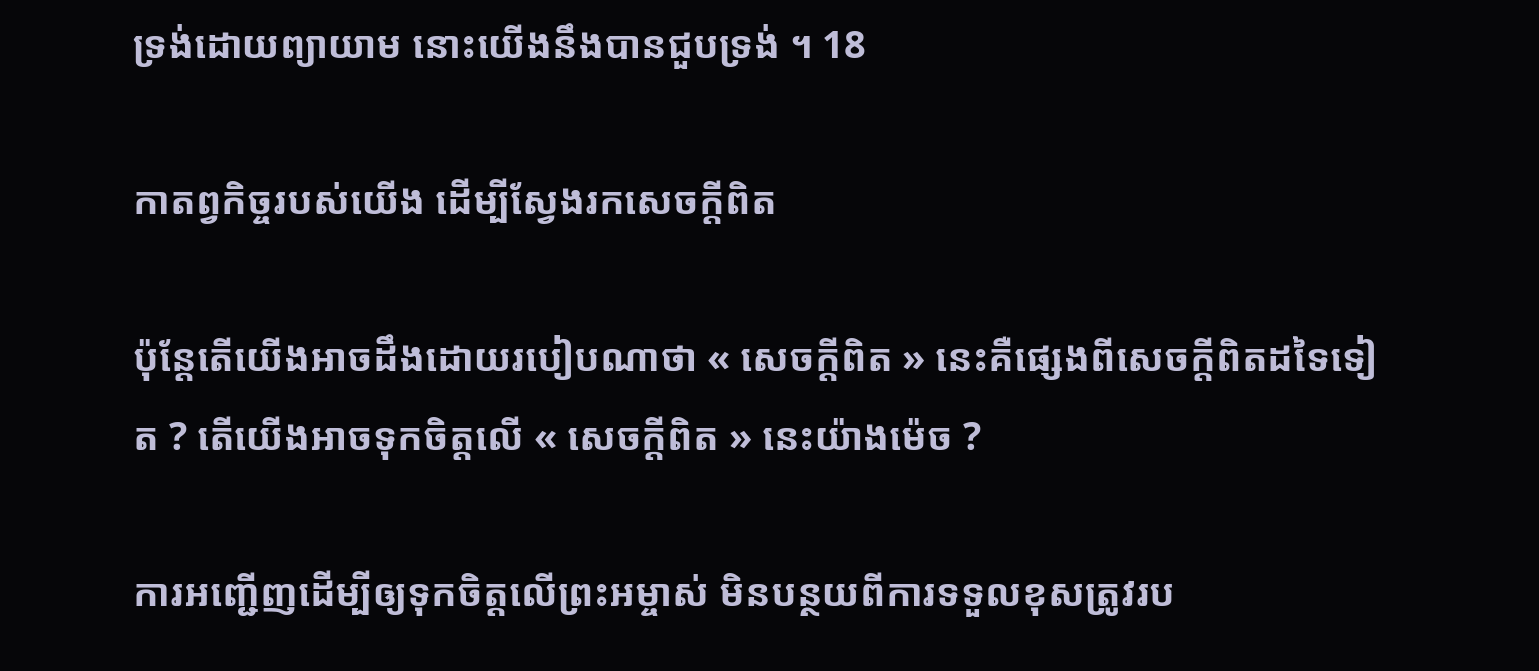ទ្រង់ដោយព្យាយាម នោះយើងនឹងបានជួបទ្រង់ ។ 18

កាតព្វកិច្ចរបស់យើង ដើម្បីស្វែងរកសេចក្តីពិត

ប៉ុន្តែតើយើងអាចដឹងដោយរបៀបណាថា « សេចក្តីពិត » នេះគឺផ្សេងពីសេចក្តីពិតដទៃទៀត ? តើយើងអាចទុកចិត្តលើ « សេចក្តីពិត » នេះយ៉ាងម៉េច ?

ការអញ្ជើញដើម្បីឲ្យទុកចិត្តលើព្រះអម្ចាស់ មិនបន្ថយពីការទទួលខុសត្រូវរប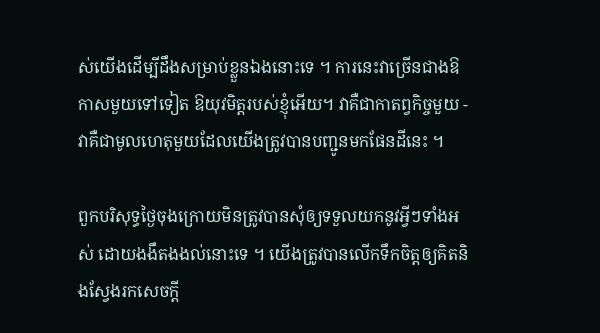ស់យើងដើម្បីដឹងសម្រាប់ខ្លួនឯងនោះទេ ។ ការនេះវាច្រើនជាងឱកាសមួយទៅទៀត ឱយុវមិត្តរបស់ខ្ញុំអើយ។ វាគឺជាកាតព្វកិច្ចមួយ - វាគឺជាមូលហេតុមួយដែលយើងត្រូវបានបញ្ជូនមកផែនដីនេះ ។

ពួកបរិសុទ្ធថ្ងៃចុងក្រោយមិនត្រូវបានសុំឲ្យទទួលយកនូវអ្វីៗទាំងអស់ ដោយងងឹតងងល់នោះទេ ។ យើងត្រូវបានលើកទឹកចិត្តឲ្យគិតនិងស្វែងរកសេចក្តី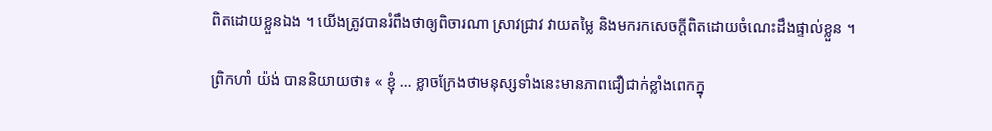ពិតដោយខ្លួនឯង ។ យើងត្រូវបានរំពឹងថាឲ្យពិចារណា ស្រាវជ្រាវ វាយតម្លៃ និងមករកសេចក្តីពិតដោយចំណេះដឹងផ្ទាល់ខ្លួន ។

ព្រិកហាំ យ៉ង់ បាននិយាយថា៖ « ខ្ញុំ … ខ្លាចក្រែងថាមនុស្សទាំងនេះមានភាពជឿជាក់ខ្លាំងពេកក្នុ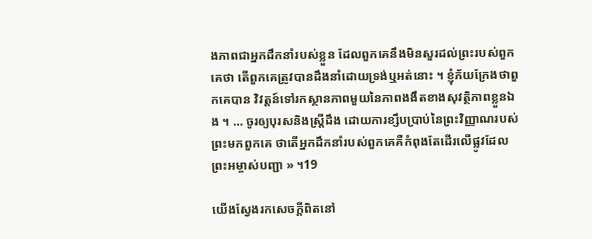ងភាពជាអ្នកដឹកនាំរបស់ខ្លួន ដែលពួកគេនឹងមិនសួរដល់ព្រះរបស់ពួកគេថា តើពួកគេត្រូវបានដឹងនាំដោយទ្រង់ឬអត់នោះ ។ ខ្ញុំភ័យក្រែងថាពួកគេបាន វិវត្តន៍ទៅរកស្ថានភាពមួយនៃភាពងងឹតខាងសុវត្ថិភាពខ្លួនឯង ។ … ចូរឲ្យបុរសនិងស្រ្តីដឹង ដោយការខ្សឹបប្រាប់នៃព្រះវិញ្ញាណរបស់ព្រះមកពួកគេ ថាតើអ្នកដឹកនាំរបស់ពួកគេគឺកំពុងតែដើរលើផ្លូវដែលព្រះអម្ចាស់បញ្ជា » ។19

យើងស្វែងរកសេចក្តីពិតនៅ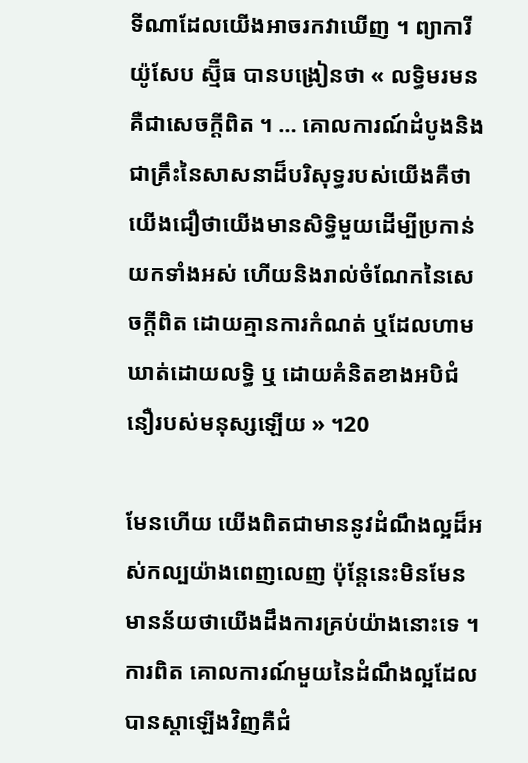ទីណាដែលយើងអាចរកវាឃើញ ។ ព្យាការី យ៉ូសែប ស្ម៊ីធ បានបង្រៀនថា « លទ្ធិមរមន គឺជាសេចក្តីពិត ។ … គោលការណ៍ដំបូងនិងជាគ្រឹះនៃសាសនាដ៏បរិសុទ្ធរបស់យើងគឺថា យើងជឿថាយើងមានសិទ្ធិមួយដើម្បីប្រកាន់យកទាំងអស់ ហើយនិងរាល់ចំណែកនៃសេចក្តីពិត ដោយគ្មានការកំណត់ ឬដែលហាមឃាត់ដោយលទ្ធិ ឬ ដោយគំនិតខាងអបិជំនឿរបស់មនុស្សឡើយ » ។20

មែនហើយ យើងពិតជាមាននូវដំណឹងល្អដ៏អស់កល្បយ៉ាងពេញលេញ ប៉ុន្តែនេះមិនមែនមានន័យថាយើងដឹងការគ្រប់យ៉ាងនោះទេ ។ ការពិត គោលការណ៍មួយនៃដំណឹងល្អដែលបានស្តាឡើងវិញគឺជំ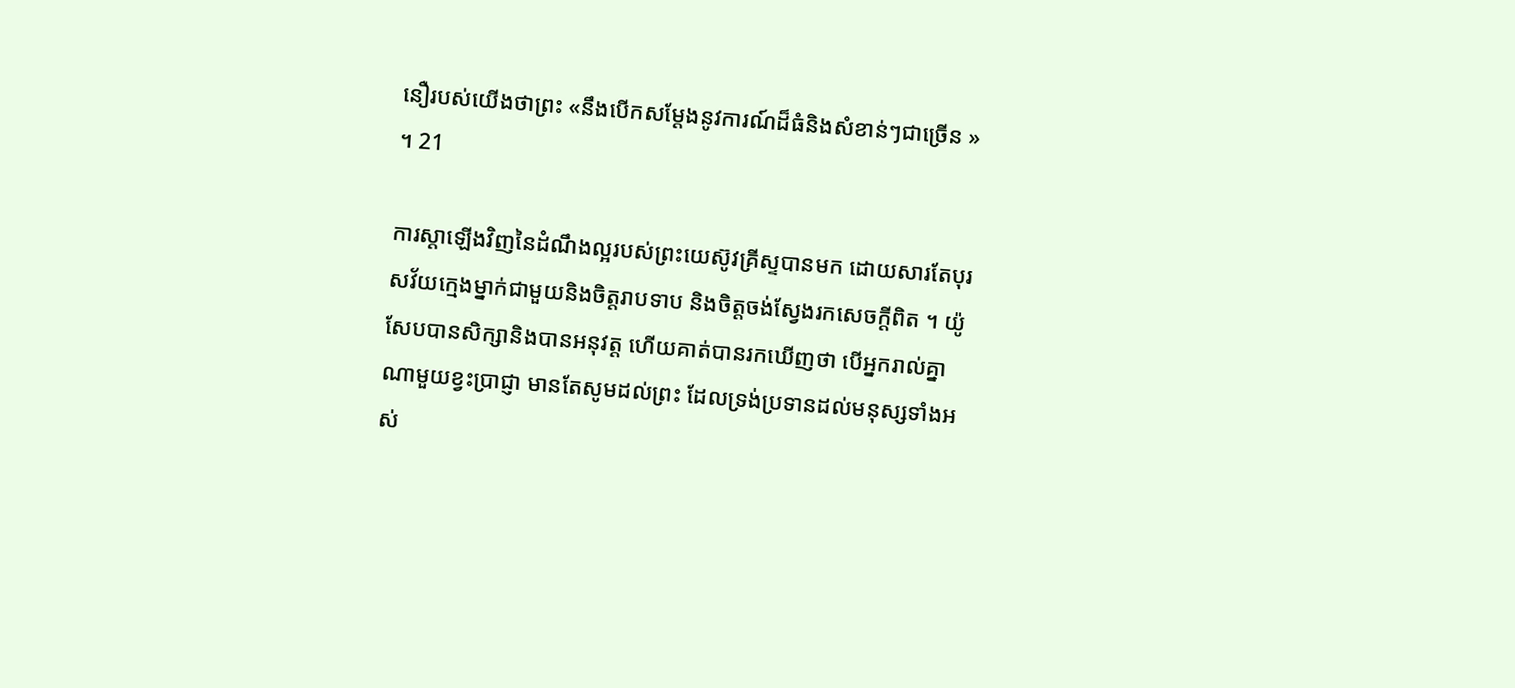នឿរបស់យើងថាព្រះ «នឹងបើកសម្តែងនូវការណ៍ដ៏ធំនិងសំខាន់ៗជាច្រើន » ។ 21

ការស្តាឡើងវិញនៃដំណឹងល្អរបស់ព្រះយេស៊ូវគ្រីស្ទបានមក ដោយសារតែបុរសវ័យក្មេងម្នាក់ជាមួយនិងចិត្តរាបទាប និងចិត្តចង់ស្វែងរកសេចក្តីពិត ។ យ៉ូសែបបានសិក្សានិងបានអនុវត្ត ហើយគាត់បានរកឃើញថា បើអ្នករាល់គ្នាណាមួយខ្វះប្រាជ្ញា មានតែសូមដល់ព្រះ ដែលទ្រង់ប្រទានដល់មនុស្សទាំងអស់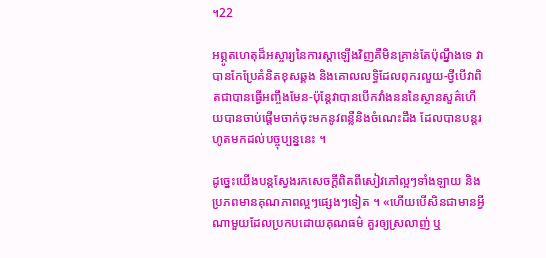។22

អព្ភូតហេតុដ៏អស្ចារ្យនៃការស្តាឡើងវិញគឺមិនគ្រាន់តែប៉ុណ្នឹងទេ វាបានកែប្រែគំនិតខុសឆ្គង និងគោលលទ្ធិដែលពុករលួយ-ថ្វីបើវាពិតជាបានធ្វើអញ្ចឹងមែន-ប៉ុន្តែវាបានបើកវាំងនននៃស្ថានសួគ៌ហើយបានចាប់ផ្តើមចាក់ចុះមកនូវពន្លឺនិងចំណេះដឹង ដែលបានបន្តរហូតមកដល់បច្ចុប្បន្ននេះ ។

ដូច្នេះយើងបន្តស្វែងរកសេចក្តីពិតពីសៀវភៅល្អៗទាំងឡាយ និងប្រភពមានគុណភាពល្អៗផ្សេងៗទៀត ។ «ហើយបើសិនជាមានអ្វីណាមួយដែលប្រកបដោយគុណធម៌ គួរឲ្យស្រលាញ់ ឬ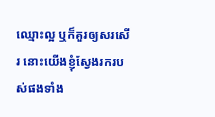ឈ្មោះល្អ ឬក៏គួរឲ្យសរសើរ នោះយើងខ្ញុំស្វែងរករបស់ផងទាំង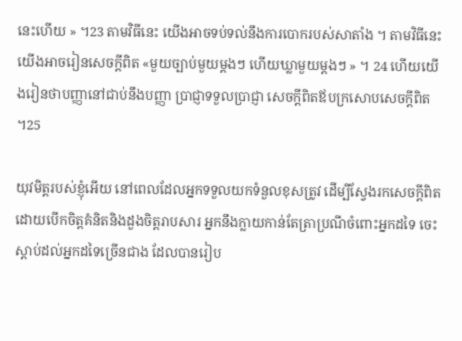នេះហើយ » ។23 តាមវិធីនេះ យើងអាចទប់ទល់នឹងការបោករបស់សាតាំង ។ តាមវិធីនេះ យើងអាចរៀនសេចក្តីពិត «មួយច្បាប់មួយម្តងៗ ហើយឃ្លាមួយម្តងៗ » ។ 24 ហើយយើងរៀនថាបញ្ញានៅជាប់នឹងបញ្ញា ប្រាជ្ញាទទួលប្រាជ្ញា សេចក្តីពិតឪបក្រសោបសេចក្តីពិត ។25

យុវមិត្តរបស់ខ្ញុំអើយ នៅពេលដែលអ្នកទទួលយកទំនួលខុសត្រូវ ដើម្បីស្វែងរកសេចក្តីពិតដោយបើកចិត្តគំនិតនិងដួងចិត្តរាបសារ អ្នកនឹងក្លាយកាន់តែត្រាប្រណីចំពោះអ្នកដទៃ ចេះស្តាប់ដល់អ្នកដទៃច្រើនជាង ដែលបានរៀប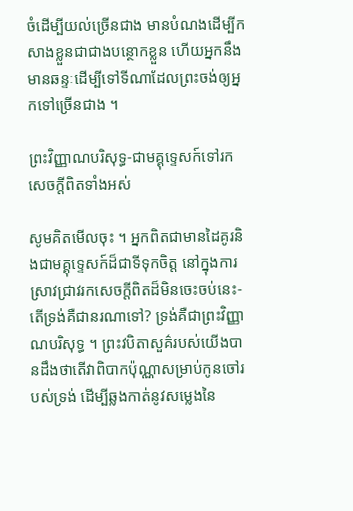ចំដើម្បីយល់ច្រើនជាង មានបំណងដើម្បីកសាងខ្លួនជាជាងបន្ថោកខ្លួន ហើយអ្នកនឹងមានឆន្ទៈដើម្បីទៅទីណាដែលព្រះចង់ឲ្យអ្នកទៅច្រើនជាង ។

ព្រះវិញ្ញាណបរិសុទ្ធ-ជាមគ្គុទ្ទេសក៍ទៅរកសេចក្តីពិតទាំងអស់

សូមគិតមើលចុះ ។ អ្នកពិតជាមានដៃគូរនិងជាមគ្គុទ្ទេសក៍ដ៏ជាទីទុកចិត្ត នៅក្នុងការស្រាវជ្រាវរកសេចក្តីពិតដ៏មិនចេះចប់នេះ-តើទ្រង់គឺជានរណាទៅ? ទ្រង់គឺជាព្រះវិញ្ញាណបរិសុទ្ធ ។ ព្រះវបិតាសួគ៌របស់យើងបានដឹងថាតើវាពិបាកប៉ុណ្ណាសម្រាប់កូនចៅរបស់ទ្រង់ ដើម្បីឆ្លងកាត់នូវសម្លេងនៃ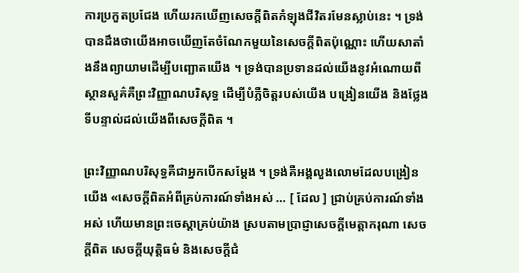ការប្រកួតប្រជែង ហើយរកឃើញសេចក្តីពិតកំឡុងជីវិតរមែនស្លាប់នេះ ។ ទ្រង់បានដឹងថាយើងអាចឃើញតែចំណែកមួយនៃសេចក្តីពិតប៉ុណ្ណោះ ហើយសាតាំងនឹងព្យាយាមដើម្បីបញ្ឆោតយើង ។ ទ្រង់បានប្រទានដល់យើងនូវអំណោយពីស្ថានសួគ៌គឺព្រះវិញ្ញាណបរិសុទ្ធ ដើម្បីបំភ្លឺចិត្តរបស់យើង បង្រៀនយើង និងថ្លែងទីបន្ទាល់ដល់យើងពីសេចក្តីពិត ។

ព្រះវិញ្ញាណបរិសុទ្ធគឺជាអ្នកបើកសម្តែង ។ ទ្រង់គឺអង្គលួងលោមដែលបង្រៀនយើង «សេចក្តីពិតអំពីគ្រប់ការណ៍ទាំងអស់ … [ ដែល ] ជ្រាប់គ្រប់ការណ៍ទាំងអស់ ហើយមានព្រះចេស្តាគ្រប់យ៉ាង ស្របតាមប្រាជ្ញាសេចក្តីមេត្តាករុណា សេចក្តីពិត សេចក្តីយុត្តិធម៌ និងសេចក្តីជំ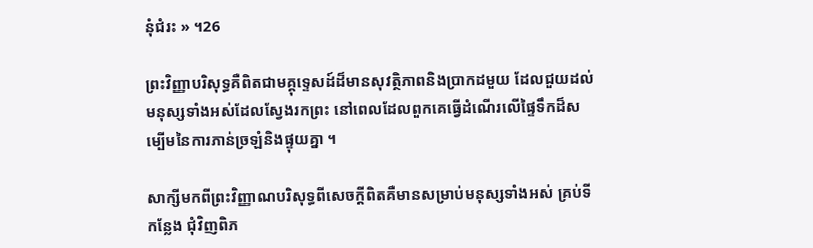នុំជំរះ » ។26

ព្រះវិញ្ញាបរិសុទ្ធគឺពិតជាមគ្គុទ្ទេសដ៍ដ៏មានសុវត្ថិភាពនិងប្រាកដមួយ ដែលជួយដល់មនុស្សទាំងអស់ដែលស្វែងរកព្រះ នៅពេលដែលពួកគេធ្វើដំណើរលើផ្ទៃទឹកដ៏សម្បើមនៃការភាន់ច្រឡំនិងផ្ទុយគ្នា ។

សាក្សីមកពីព្រះវិញ្ញាណបរិសុទ្ធពីសេចក្តីពិតគឺមានសម្រាប់មនុស្សទាំងអស់ គ្រប់ទីកន្លែង ជុំវិញពិភ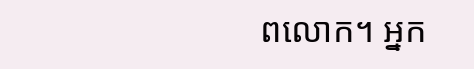ពលោក។ អ្នក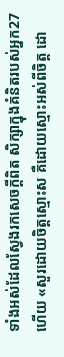ទាំងអស់ដែលស្វែងរកសេចក្តីពិត សិក្សាក្នុងគំនិតរបស់អ្នក27 ហើយ «សួរដោយចិត្តស្មោះស គឺដោយស្មោះអស់ពីចិត្ត ដោ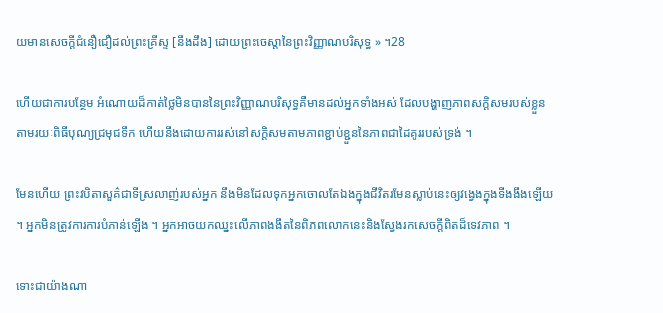យមានសេចក្តីជំនឿជឿដល់ព្រះគ្រីស្ទ [នឹងដឹង] ដោយព្រះចេស្តានៃព្រះវិញ្ញាណបរិសុទ្ធ » ។28

ហើយជាការបន្ថែម អំណោយដ៏កាត់ថ្លៃមិនបាននៃព្រះវិញ្ញាណបរិសុទ្ធគឺមានដល់អ្នកទាំងអស់ ដែលបង្ហាញភាពសក្តិសមរបស់ខ្លួនតាមរយៈពិធីបុណ្យជ្រមុជទឹក ហើយនឹងដោយការរស់នៅសក្តិសមតាមភាពខ្ជាប់ខ្ជួននៃភាពជាដៃគូររបស់ទ្រង់ ។

មែនហើយ ព្រះវបិតាសួគ៌ជាទីស្រលាញ់របស់អ្នក នឹងមិនដែលទុកអ្នកចោលតែឯងក្នុងជីវិតរមែនស្លាប់នេះឲ្យវង្វេងក្នុងទីងងឹងឡើយ ។ អ្នកមិនត្រូវការការបំភាន់ឡើង ។ អ្នកអាចយកឈ្នះលើភាពងងឹតនៃពិភពលោកនេះនិងស្វែងរកសេចក្តីពិតដ៏ទេវភាព ។

ទោះជាយ៉ាងណា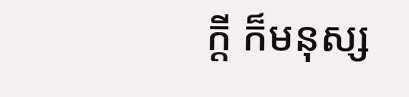ក្តី ក៏មនុស្ស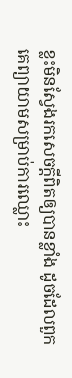ខ្លះមិនស្វែងរកសេចក្តីពិតឲ្យបានខ្លាំង ដូចដែលពួកគេព្យាយាមសម្រាប់ការឈ្លោះ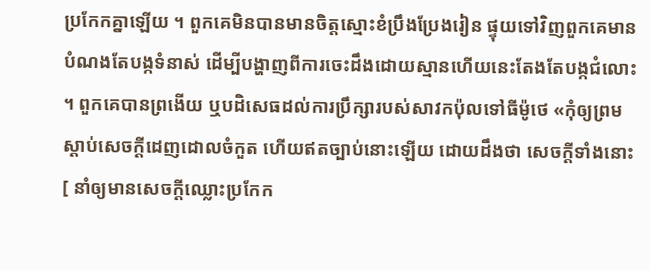ប្រកែកគ្នាឡើយ ។ ពួកគេមិនបានមានចិត្តស្មោះខំប្រឹងប្រែងរៀន ផ្ទុយទៅវិញពួកគេមានបំណងតែបង្កទំនាស់ ដើម្បីបង្ហាញពីការចេះដឹងដោយស្មានហើយនេះតែងតែបង្កជំលោះ ។ ពួកគេបានព្រងើយ ឬបដិសេធដល់ការប្រឹក្សារបស់សាវកប៉ុលទៅធីម៉ូថេ «កុំឲ្យព្រមស្តាប់សេចក្តីដេញដោលចំកួត ហើយឥតច្បាប់នោះឡើយ ដោយដឹងថា សេចក្តីទាំងនោះ [ នាំឲ្យមានសេចក្តីឈ្លោះប្រកែក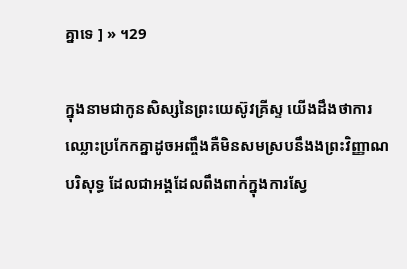គ្នាទេ ] » ។29

ក្នុងនាមជាកូនសិស្សនៃព្រះយេស៊ូវគ្រីស្ទ យើងដឹងថាការឈ្លោះប្រកែកគ្នាដូចអញ្ចឹងគឺមិនសមស្របនឹងងព្រះវិញ្ញាណបរិសុទ្ធ ដែលជាអង្គដែលពឹងពាក់ក្នុងការស្វែ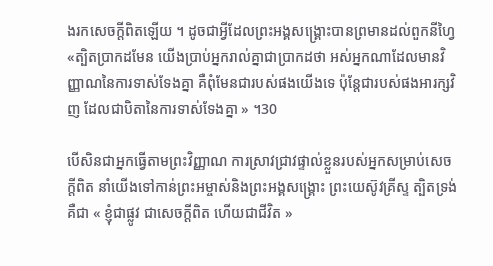ងរកសេចក្តីពិតឡើយ ។ ដូចជាអ្វីដែលព្រះអង្គសង្គ្រោះបានព្រមានដល់ពួកនីហ្វៃ «ត្បិតប្រាកដមែន យើងប្រាប់អ្នករាល់គ្នាជាប្រាកដថា អស់អ្នកណាដែលមានវិញ្ញាណនៃការទាស់ទែងគ្នា គឺពុំមែនជារបស់ផងយើងទេ ប៉ុន្តែជារបស់ផងអារក្សវិញ ដែលជាបិតានៃការទាស់ទែងគ្នា » ។30

បើសិនជាអ្នកធ្វើតាមព្រះវិញ្ញាណ ការស្រាវជ្រាវផ្ទាល់ខ្លួនរបស់អ្នកសម្រាប់សេចក្តីពិត នាំយើងទៅកាន់ព្រះអម្ចាស់និងព្រះអង្គសង្គ្រោះ ព្រះយេស៊ូវគ្រីស្ទ ត្បិតទ្រង់គឺជា « ខ្ញុំជាផ្លូវ ជាសេចក្តីពិត ហើយជាជីវិត »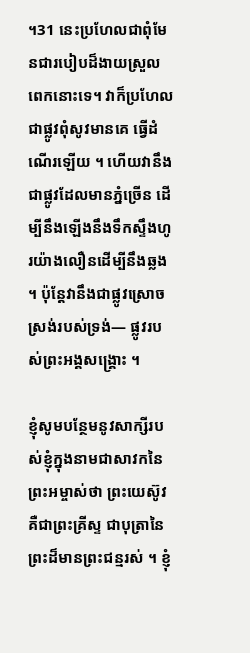។31 នេះប្រហែលជាពុំមែនជារបៀបដ៏ងាយស្រួលពេកនោះទេ។ វាក៏ប្រហែលជាផ្លូវពុំសូវមានគេ ធ្វើដំណើរឡើយ ។ ហើយវានឹងជាផ្លូវដែលមានភ្នំច្រើន ដើម្បីនឹងឡើងនឹងទឹកស្ទឹងហូរយ៉ាងលឿនដើម្បីនឹងឆ្លង ។ ប៉ុន្តែវានឹងជាផ្លូវស្រោចស្រង់របស់ទ្រង់— ផ្លូវរបស់ព្រះអង្គសង្គ្រោះ ។

ខ្ញុំសូមបន្ថែមនូវសាក្សីរបស់ខ្ញុំក្នុងនាមជាសាវកនៃព្រះអម្ចាស់ថា ព្រះយេស៊ូវគឺជាព្រះគ្រីស្ទ ជាបុត្រានៃព្រះដ៏មានព្រះជន្មរស់ ។ ខ្ញុំ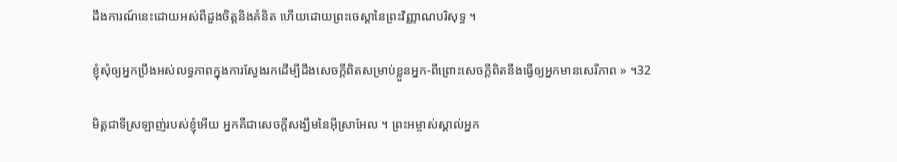ដឹងការណ៍នេះដោយអស់ពីដួងចិត្តនិងគំនិត ហើយដោយព្រះចេស្តានៃព្រះវិញ្ញាណបរិសុទ្ធ ។

ខ្ញុំសុំឲ្យអ្នកប្រឹងអស់លទ្ធភាពក្នុងការស្វែងរកដើម្បីដឹងសេចក្តីពិតសម្រាប់ខ្លួនអ្នក-ពីព្រោះសេចក្តីពិតនឹងធ្វើឲ្យអ្នកមានសេរីភាព » ។32

មិត្តជាទីស្រឡាញ់របស់ខ្ញុំអើយ អ្នកគឺជាសេចក្តីសង្ឃឹមនៃអ៊ីស្រាអែល ។ ព្រះអម្ចាស់ស្គាល់អ្នក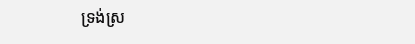ទ្រង់ស្រ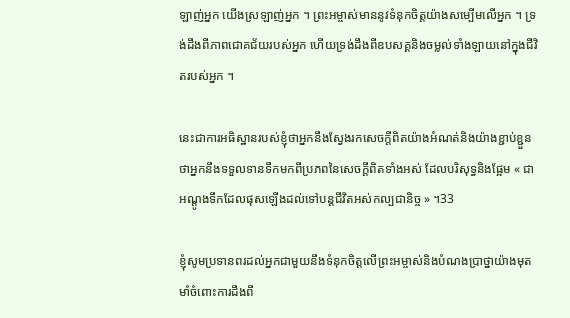ឡាញ់អ្នក យើងស្រឡាញ់អ្នក ។ ព្រះអម្ចាស់មាននូវទំនុកចិត្តយ៉ាងសម្បើមលើអ្នក ។ ទ្រង់ដឹងពីភាពជោគជ័យរបស់អ្នក ហើយទ្រង់ដឹងពីឧបសគ្គនិងចម្លល់ទាំងឡាយនៅក្នុងជីវិតរបស់អ្នក ។

នេះជាការអធិស្ឋានរបស់ខ្ញុំថាអ្នកនឹងស្វែងរកសេចក្តីពិតយ៉ាងអំណត់និងយ៉ាងខ្ជាប់ខ្ជួន ថាអ្នកនឹងទទួលទានទឹកមកពីប្រភពនៃសេចក្តីពិតទាំងអស់ ដែលបរិសុទ្ធនិងផ្អែម « ជាអណ្តូងទឹកដែលផុសឡើងដល់ទៅបន្ដជីវិតអស់កល្បជានិច្ច » ។33

ខ្ញុំសូមប្រទានពរដល់អ្នកជាមួយនឹងទំនុកចិត្តលើព្រះអម្ចាស់និងបំណងប្រាថ្នាយ៉ាងមុតមាំចំពោះការដឹងពី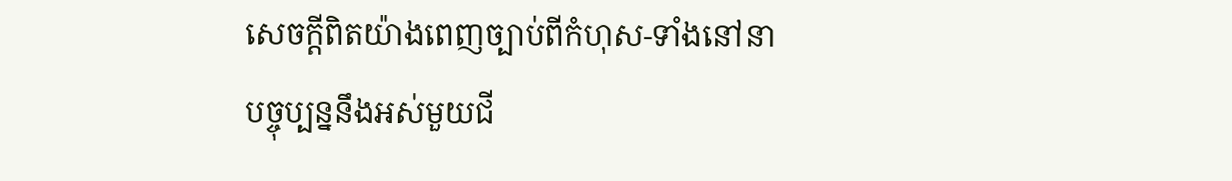សេចក្តីពិតយ៉ាងពេញច្បាប់ពីកំហុស-ទាំងនៅនាបច្ចុប្បន្ននឹងអស់មួយជី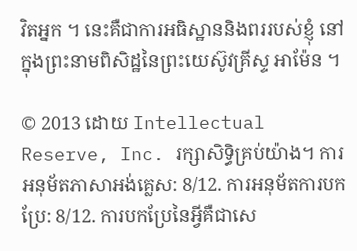វិតអ្នក ។ នេះគឺជាការអធិស្ឋាននិងពររបស់ខ្ញុំ នៅក្នុងព្រះនាមពិសិដ្ឋនៃព្រះយេស៊ូវគ្រីស្ទ អាម៉ែន ។

© 2013 ដោយ Intellectual Reserve, Inc. រក្សាសិទ្ធិគ្រប់យ៉ាង។ ការអនុម័តភាសាអង់គ្លេស: 8/12. ការអនុម័តការបកប្រែ: 8/12. ការបកប្រែនៃអ្វីគឺជាសេ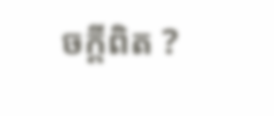ចក្តីពិត ?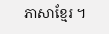ភាសាខ្មែរ ។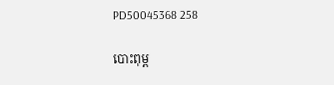PD50045368 258

បោះពុម្ព